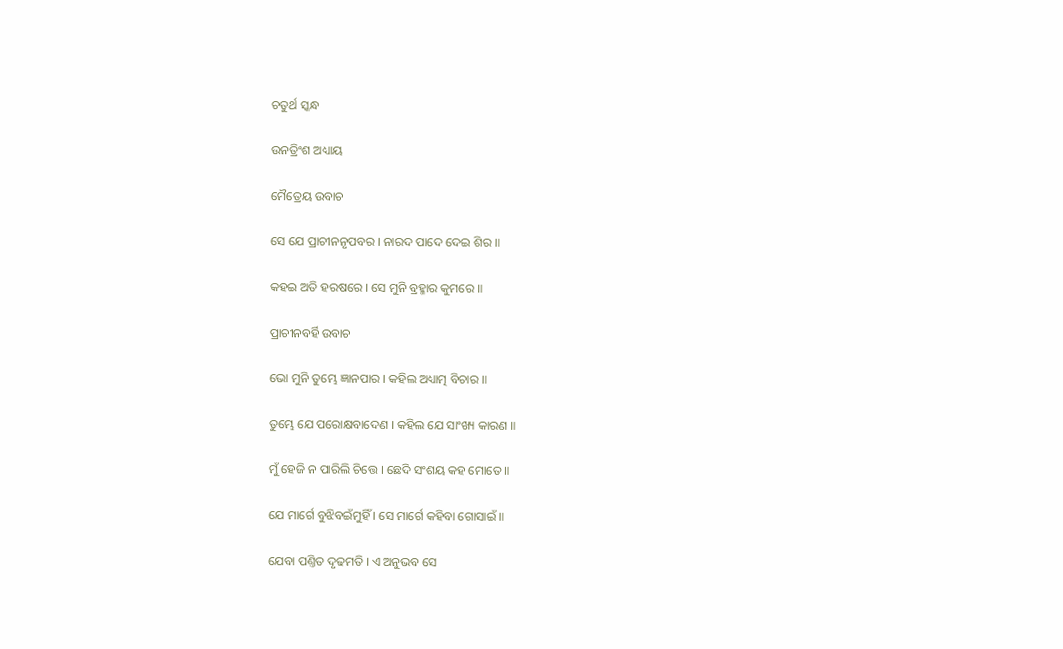ଚତୁର୍ଥ ସ୍କନ୍ଧ

ଉନତ୍ରିଂଶ ଅଧ୍ୟାୟ

ମୈତ୍ରେୟ ଉବାଚ

ସେ ଯେ ପ୍ରାଚୀନନୃପବର । ନାରଦ ପାଦେ ଦେଇ ଶିର ॥

କହଇ ଅତି ହରଷରେ । ସେ ମୁନି ବ୍ରହ୍ମାର କୁମରେ ॥

ପ୍ରାଚୀନବର୍ହି ଉବାଚ

ଭୋ ମୁନି ତୁମ୍ଭେ ଜ୍ଞାନପାର । କହିଲ ଅଧ୍ୟାତ୍ମ ବିଚାର ॥

ତୁମ୍ଭେ ଯେ ପରୋକ୍ଷବାଦେଣ । କହିଲ ଯେ ସାଂଖ୍ୟ କାରଣ ॥

ମୁଁ ହେଜି ନ ପାରିଲି ଚିତ୍ତେ । ଛେଦି ସଂଶୟ କହ ମୋତେ ॥

ଯେ ମାର୍ଗେ ବୁଝିବଇଁମୁହିଁ । ସେ ମାର୍ଗେ କହିବା ଗୋସାଇଁ ॥

ଯେବା ପଣ୍ତିତ ଦୃଢମତି । ଏ ଅନୁଭବ ସେ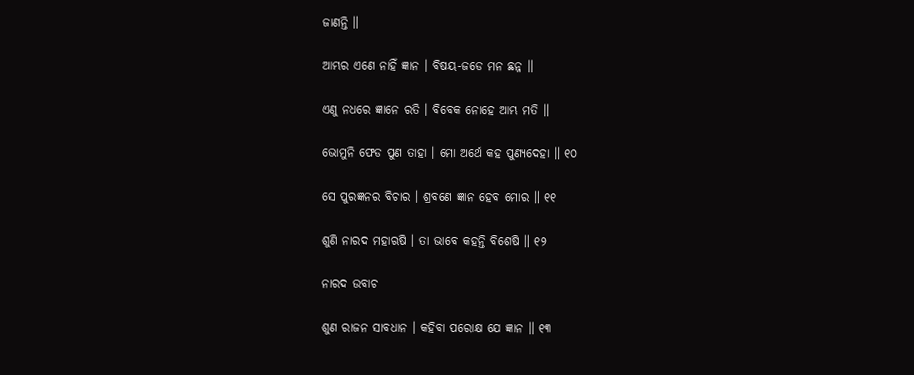ଜାଣନ୍ତି ॥

ଆମ୍ଭର ଏଣେ ନାହିଁ ଜ୍ଞାନ । ବିଷୟ-ଜଡେ ମନ ଛନ୍ନ ॥

ଏଣୁ ନଧରେ ଜ୍ଞାନେ ରତି । ବିବେକ ନୋହେ ଆମ୍ଭ ମତି ॥

ଭୋମୁନି ଫେଡ ପୁଣ ତାହା । ମୋ ଅର୍ଥେ କହ ପୁଣ୍ୟଦେହା ॥ ୧୦

ସେ ପୁରଜ୍ଞନର ବିଚାର । ଶ୍ରବଣେ ଜ୍ଞାନ ହେବ ମୋର ॥ ୧୧

ଶୁଣି ନାରଦ ମହାଋଷି । ତା ଭାବେ କହନ୍ତି ବିଶେଷି ॥ ୧୨

ନାରଦ ଉବାଚ

ଶୁଣ ରାଜନ ସାବଧାନ । କହିବା ପରୋକ୍ଷ ଯେ ଜ୍ଞାନ ॥ ୧୩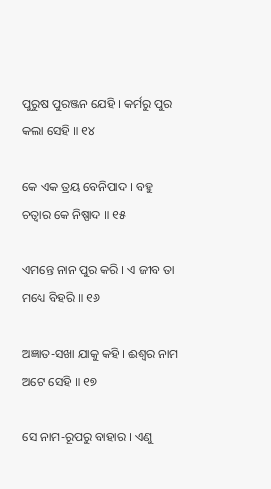ପୁରୁଷ ପୁରଞ୍ଜନ ଯେହି । କର୍ମରୁ ପୁର କଲା ସେହି ॥ ୧୪

କେ ଏକ ତ୍ରୟ ବେନିପାଦ । ବହୁ ଚତ୍ୱାର କେ ନିଷ୍ପାଦ ॥ ୧୫

ଏମନ୍ତେ ନାନ ପୁର କରି । ଏ ଜୀବ ତା ମଧ୍ୟେ ବିହରି ॥ ୧୬

ଅଜ୍ଞାତ-ସଖା ଯାକୁ କହି । ଈଶ୍ୱର ନାମ ଅଟେ ସେହି ॥ ୧୭

ସେ ନାମ-ରୂପରୁ ବାହାର । ଏଣୁ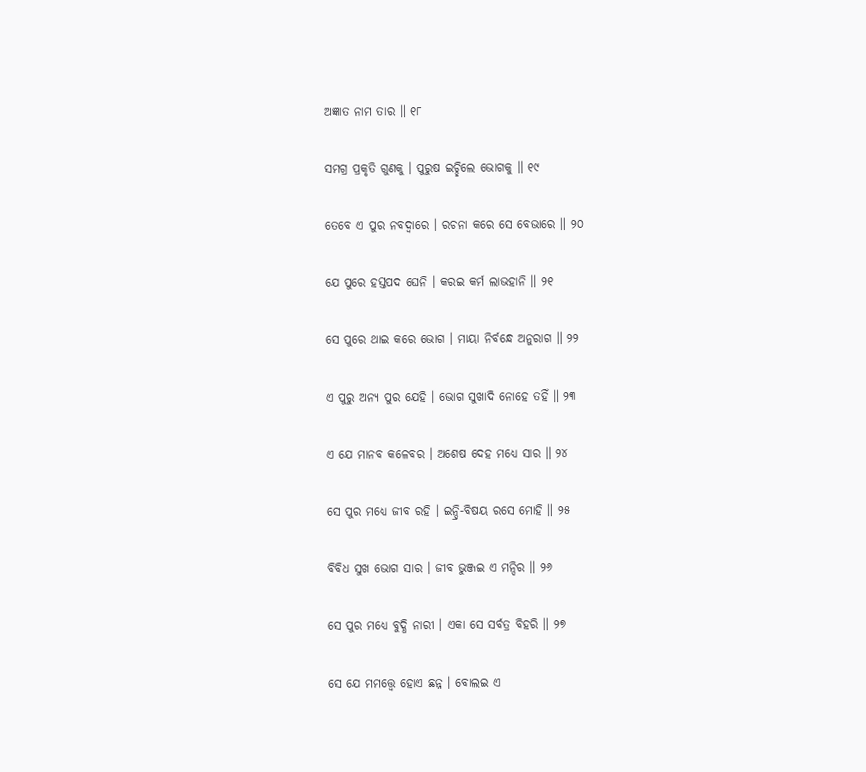ଅଜ୍ଞାତ ନାମ ତାର ॥ ୧୮

ସମଗ୍ର ପ୍ରକୃତି ଗୁଣକୁ । ପୁରୁଷ ଇଚ୍ଛିଲେ ଭୋଗକୁ ॥ ୧୯

ତେବେ ଏ ପୁର ନବଦ୍ୱାରେ । ରଚନା କରେ ସେ ବେଭାରେ ॥ ୨୦

ଯେ ପୁରେ ହସ୍ତପଦ ଘେନି । କରଇ କର୍ମ ଲାଭହାନି ॥ ୨୧

ସେ ପୁରେ ଥାଇ କରେ ଭୋଗ । ମାୟା ନିର୍ବନ୍ଧେ ଅନୁରାଗ ॥ ୨୨

ଏ ପୁରୁ ଅନ୍ୟ ପୁର ଯେହି । ଭୋଗ ସୁଖାଦି ନୋହେ ତହିଁ ॥ ୨୩

ଏ ଯେ ମାନବ କଳେବର । ଅଶେଷ ଦେହ ମଧ୍ୟେ ସାର ॥ ୨୪

ସେ ପୁର ମଧ୍ୟେ ଜୀବ ରହି । ଇନ୍ଦ୍ରି-ବିଷୟ ରସେ ମୋହି ॥ ୨୫

ବିବିଧ ସୁଖ ଭୋଗ ସାର । ଜୀବ ଭୁଞ୍ଜଇ ଏ ମନ୍ଦିର ॥ ୨୬

ସେ ପୁର ମଧ୍ୟେ ବୁଦ୍ଧି ନାରୀ । ଏକା ସେ ସର୍ବତ୍ର ବିହରି ॥ ୨୭

ସେ ଯେ ମମତ୍ତ୍ୱେ ହୋଏ ଛନ୍ନ । ବୋଲଇ ଏ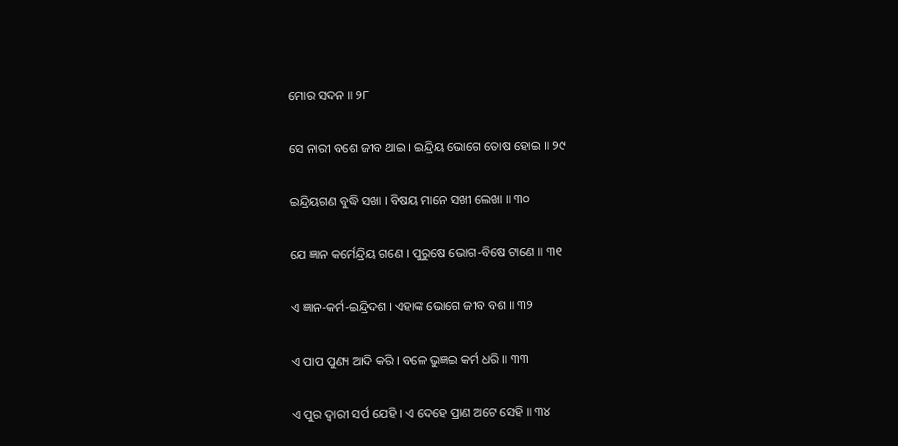ମୋର ସଦନ ॥ ୨୮

ସେ ନାରୀ ବଶେ ଜୀବ ଥାଇ । ଇନ୍ଦ୍ରିୟ ଭୋଗେ ତୋଷ ହୋଇ ॥ ୨୯

ଇନ୍ଦ୍ରିୟଗଣ ବୁଦ୍ଧି ସଖା । ବିଷୟ ମାନେ ସଖୀ ଲେଖା ॥ ୩୦

ଯେ ଜ୍ଞାନ କର୍ମେନ୍ଦ୍ରିୟ ଗଣେ । ପୁରୁଷେ ଭୋଗ-ବିଷେ ଟାଣେ ॥ ୩୧

ଏ ଜ୍ଞାନ-କର୍ମ-ଇନ୍ଦ୍ରିଦଶ । ଏହାଙ୍କ ଭୋଗେ ଜୀବ ବଶ ॥ ୩୨

ଏ ପାପ ପୁଣ୍ୟ ଆଦି କରି । ବଳେ ଭୁଜ୍ଞଇ କର୍ମ ଧରି ॥ ୩୩

ଏ ପୁର ଦ୍ୱାରୀ ସର୍ପ ଯେହି । ଏ ଦେହେ ପ୍ରାଣ ଅଟେ ସେହି ॥ ୩୪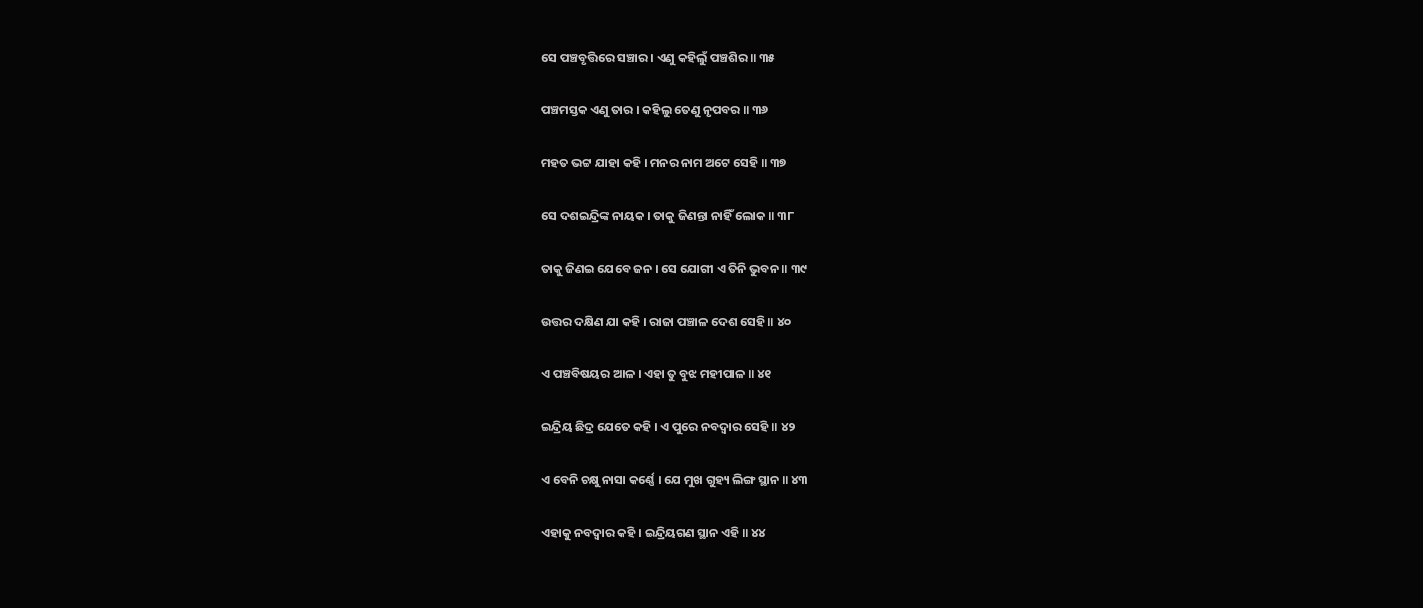ସେ ପଞ୍ଚବୃତ୍ତିରେ ସଞ୍ଚାର । ଏଣୁ କହିଲୁଁ ପଞ୍ଚଶିର ॥ ୩୫

ପଞ୍ଚମସ୍ତକ ଏଣୁ ତାର । କହିଲୁ ତେଣୁ ନୃପବର ॥ ୩୬

ମହତ ଭଟ୍ଟ ଯାହା କହି । ମନର ନାମ ଅଟେ ସେହି ॥ ୩୭

ସେ ଦଶଇନ୍ଦ୍ରିଙ୍କ ନାୟକ । ତାକୁ ଜିଣନ୍ତା ନାହିଁ ଲୋକ ॥ ୩୮

ତାକୁ ଜିଣଇ ଯେବେ ଜନ । ସେ ଯୋଗୀ ଏ ତିନି ଭୁବନ ॥ ୩୯

ଉତ୍ତର ଦକ୍ଷିଣ ଯା କହି । ରାଜା ପଞ୍ଚାଳ ଦେଶ ସେହି ॥ ୪୦

ଏ ପଞ୍ଚବିଷୟର ଆଳ । ଏହା ତୁ ବୁଝ ମହୀପାଳ ॥ ୪୧

ଇନ୍ଦ୍ରିୟ ଛିଦ୍ର ଯେତେ କହି । ଏ ପୁରେ ନବଦ୍ୱାର ସେହି ॥ ୪୨

ଏ ବେନି ଚକ୍ଷୁ ନାସା କର୍ଣ୍ଣେ । ଯେ ମୁଖ ଗୁହ୍ୟ ଲିଙ୍ଗ ସ୍ଥାନ ॥ ୪୩

ଏହାକୁ ନବଦ୍ୱାର କହି । ଇନ୍ଦ୍ରିୟଗଣ ସ୍ଥାନ ଏହି ॥ ୪୪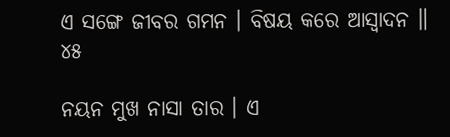ଏ ସଙ୍ଗେ ଜୀବର ଗମନ । ବିଷୟ କରେ ଆସ୍ୱାଦନ ॥ ୪୫

ନୟନ ମୁଖ ନାସା ତାର । ଏ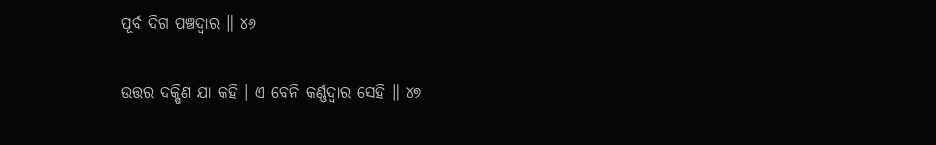ପୂର୍ବ ଦିଗ ପଞ୍ଚଦ୍ୱାର ॥ ୪୬

ଉତ୍ତର ଦକ୍ଷିଣ ଯା କହି । ଏ ବେନି କର୍ଣ୍ଣଦ୍ୱାର ସେହି ॥ ୪୭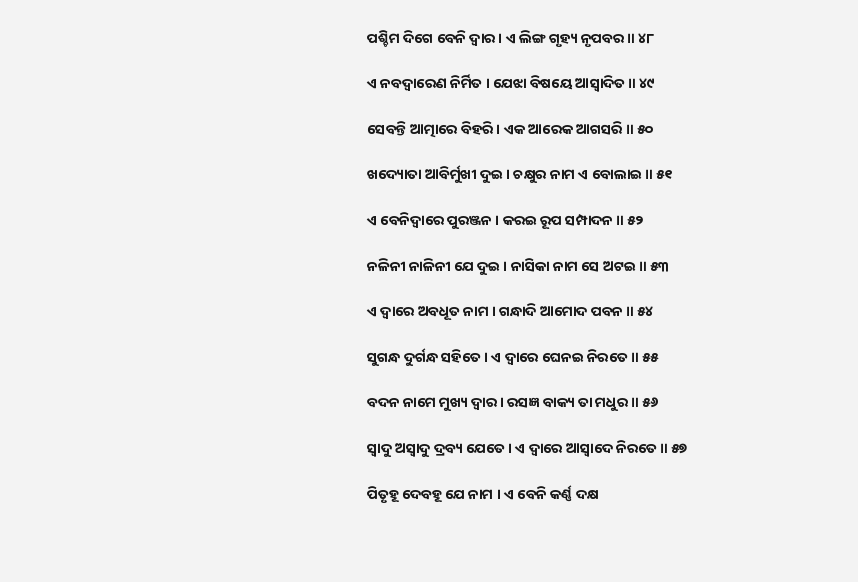ପଶ୍ଚିମ ଦିଗେ ବେନି ଦ୍ୱାର । ଏ ଲିଙ୍ଗ ଗୃହ୍ୟ ନୃପବର ॥ ୪୮

ଏ ନବଦ୍ୱାରେଣ ନିର୍ମିତ । ଯେଝା ବିଷୟେ ଆସ୍ୱାଦିତ ॥ ୪୯

ସେବନ୍ତି ଆତ୍ମାରେ ବିହରି । ଏକ ଆରେକ ଆଗସରି ॥ ୫୦

ଖଦ୍ୟୋତା ଆବିର୍ମୁଖୀ ଦୁଇ । ଚକ୍ଷୁର ନାମ ଏ ବୋଲାଇ ॥ ୫୧

ଏ ବେନିଦ୍ୱାରେ ପୁରଞ୍ଜନ । କରଇ ରୂପ ସମ୍ପାଦନ ॥ ୫୨

ନଳିନୀ ନାଳିନୀ ଯେ ଦୁଇ । ନାସିକା ନାମ ସେ ଅଟଇ ॥ ୫୩

ଏ ଦ୍ୱାରେ ଅବଧୂତ ନାମ । ଗନ୍ଧାଦି ଆମୋଦ ପବନ ॥ ୫୪

ସୁଗନ୍ଧ ଦୁର୍ଗନ୍ଧ ସହିତେ । ଏ ଦ୍ୱାରେ ଘେନଇ ନିରତେ ॥ ୫୫

ବଦନ ନାମେ ମୁଖ୍ୟ ଦ୍ୱାର । ରସଜ୍ଞ ବାକ୍ୟ ତା ମଧୁର ॥ ୫୬

ସ୍ୱାଦୁ ଅସ୍ୱାଦୁ ଦ୍ରବ୍ୟ ଯେତେ । ଏ ଦ୍ୱାରେ ଆସ୍ୱାଦେ ନିରତେ ॥ ୫୭

ପିତୃହୂ ଦେବହୂ ଯେ ନାମ । ଏ ବେନି କର୍ଣ୍ଣ ଦକ୍ଷ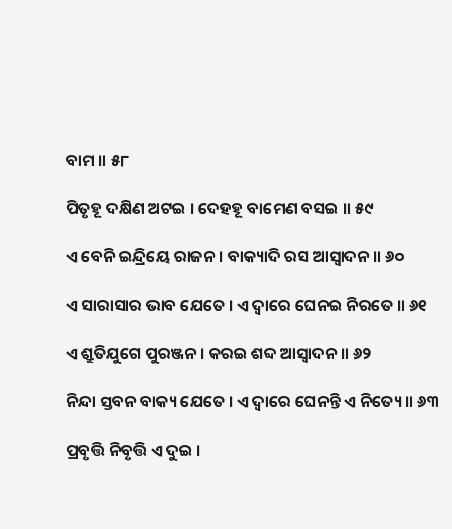ବାମ ॥ ୫୮

ପିତୃହୂ ଦକ୍ଷିଣ ଅଟଇ । ଦେହହୂ ବାମେଣ ବସଇ ॥ ୫୯

ଏ ବେନି ଇନ୍ଦ୍ରିୟେ ରାଜନ । ବାକ୍ୟାଦି ରସ ଆସ୍ୱାଦନ ॥ ୬୦

ଏ ସାରାସାର ଭାବ ଯେତେ । ଏ ଦ୍ୱାରେ ଘେନଇ ନିରତେ ॥ ୬୧

ଏ ଶ୍ରୁତିଯୁଗେ ପୁରଞ୍ଜନ । କରଇ ଶବ୍ଦ ଆସ୍ୱାଦନ ॥ ୬୨

ନିନ୍ଦା ସ୍ତବନ ବାକ୍ୟ ଯେତେ । ଏ ଦ୍ୱାରେ ଘେନନ୍ତି ଏ ନିତ୍ୟେ ॥ ୬୩

ପ୍ରବୃତ୍ତି ନିବୃତ୍ତି ଏ ଦୁଇ ।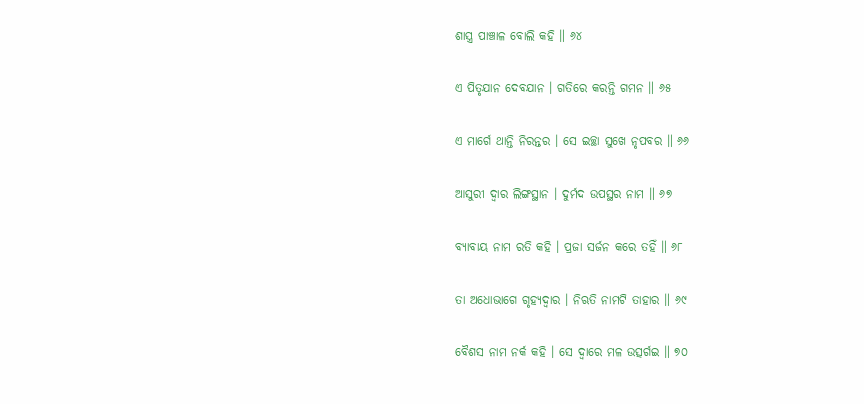ଶାସ୍ତ୍ର ପାଞ୍ଚାଳ ବୋଲି କହି ॥ ୬୪

ଏ ପିତୃଯାନ ଦେବଯାନ । ଗତିରେ କରନ୍ତି ଗମନ ॥ ୬୫

ଏ ମାର୍ଗେ ଥାନ୍ତି ନିରନ୍ତର । ସେ ଇଚ୍ଛା ସୁଖେ ନୃପବର ॥ ୬୬

ଆସୁରୀ ଦ୍ୱାର ଲିଙ୍ଗସ୍ଥାନ । ଦୁର୍ମଦ ଉପସ୍ଥର ନାମ ॥ ୬୭

ବ୍ୟାବାୟ ନାମ ରତି କହି । ପ୍ରଜା ସର୍ଜନ କରେ ତହିଁ ॥ ୬୮

ତା ଅଧୋଭାଗେ ଗୃହ୍ୟଦ୍ୱାର । ନିଋତି ନାମଟି ତାହାର ॥ ୬୯

ବୈଶସ ନାମ ନର୍କ କହି । ସେ ଦ୍ୱାରେ ମଳ ଉତ୍ସର୍ଗଇ ॥ ୭୦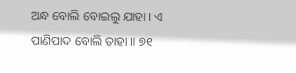ଅନ୍ଧ ବୋଲି ବୋଇଲୁ ଯାହା । ଏ ପାଣିପାଦ ବୋଲି ତାହା ॥ ୭୧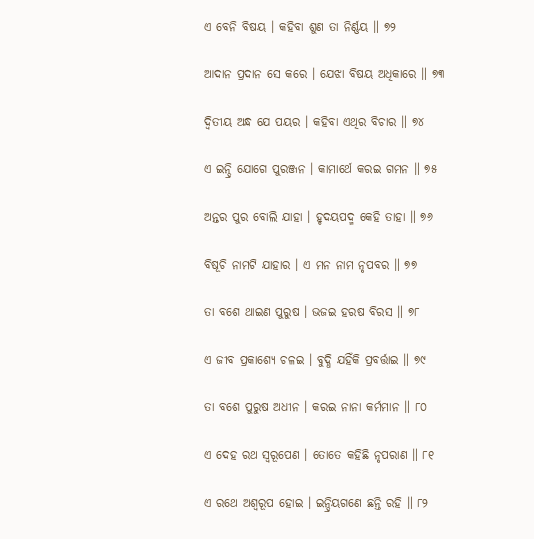ଏ ବେନି ବିଷୟ । କହିବା ଶୁଣ ତା ନିର୍ଣ୍ଣୟ ॥ ୭୨

ଆଦାନ ପ୍ରଦାନ ସେ କରେ । ଯେଝା ବିଷୟ ଅଧିକାରେ ॥ ୭୩

ଦ୍ୱିତୀୟ ଅନ୍ଧ ଯେ ପୟର । କହିବା ଏଥିର ବିଚାର ॥ ୭୪

ଏ ଇନ୍ଦ୍ରି ଯୋଗେ ପୁରଞ୍ଜନ । କାମାର୍ଥେ କରଇ ଗମନ ॥ ୭୫

ଅନ୍ତର ପୁର ବୋଲି ଯାହା । ହୃଦୟପଦ୍ମ କେହି ତାହା ॥ ୭୬

ବିଷୂଚି ନାମଟି ଯାହାର । ଏ ମନ ନାମ ନୃପବର ॥ ୭୭

ତା ବଶେ ଥାଇଣ ପୁରୁଷ । ଭଜଇ ହରଷ ବିରସ ॥ ୭୮

ଏ ଜୀବ ପ୍ରକାଶ୍ୟେ ଚଳଇ । ବୁଦ୍ଧି ଯହିଁକି ପ୍ରବର୍ତ୍ତାଇ ॥ ୭୯

ତା ବଶେ ପୁରୁଷ ଅଧୀନ । କରଇ ନାନା କର୍ମମାନ ॥ ୮୦

ଏ ଦେହ ରଥ ସ୍ୱରୂପେଣ । ତୋତେ କହିଛି ନୃପରାଣ ॥ ୮୧

ଏ ରଥେ ଅଶ୍ୱରୂପ ହୋଇ । ଇନ୍ଦ୍ରିୟଗଣେ ଛନ୍ତି ରହି ॥ ୮୨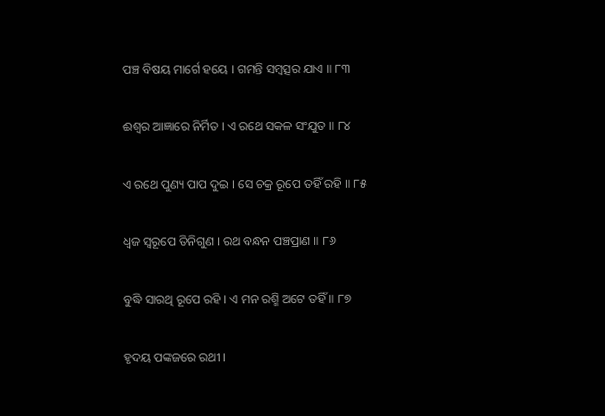ପଞ୍ଚ ବିଷୟ ମାର୍ଗେ ହୟେ । ଗମନ୍ତି ସମ୍ବତ୍ସର ଯାଏ ॥ ୮୩

ଈଶ୍ୱର ଆଜ୍ଞାରେ ନିର୍ମିତ । ଏ ରଥେ ସକଳ ସଂଯୁତ ॥ ୮୪

ଏ ରଥେ ପୁଣ୍ୟ ପାପ ଦୁଇ । ସେ ଚକ୍ର ରୂପେ ତହିଁ ରହି ॥ ୮୫

ଧ୍ୱଜ ସ୍ୱରୂପେ ତିନିଗୁଣ । ରଥ ବନ୍ଧନ ପଞ୍ଚପ୍ରାଣ ॥ ୮୬

ବୁଦ୍ଧି ସାରଥି ରୂପେ ରହି । ଏ ମନ ରଶ୍ମି ଅଟେ ତହିଁ ॥ ୮୭

ହୃଦୟ ପଙ୍କଜରେ ରଥୀ ।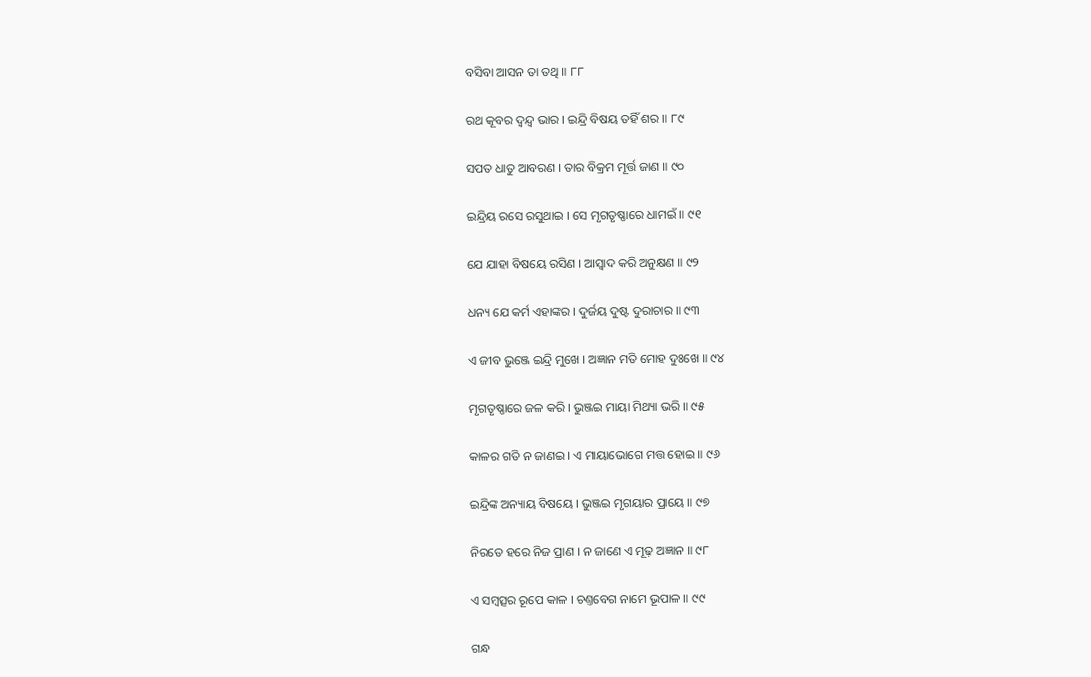ବସିବା ଆସନ ତା ତଥି ॥ ୮୮

ରଥ କୂବର ଦ୍ୱନ୍ଦ୍ୱ ଭାର । ଇନ୍ଦ୍ରି ବିଷୟ ତହିଁ ଶର ॥ ୮୯

ସପତ ଧାତୁ ଆବରଣ । ତାର ବିକ୍ରମ ମୂର୍ତ୍ତ ଜାଣ ॥ ୯୦

ଇନ୍ଦ୍ରିୟ ରସେ ରସୁଥାଇ । ସେ ମୃଗତୃଷ୍ଣାରେ ଧାମଇଁ ॥ ୯୧

ଯେ ଯାହା ବିଷୟେ ରସିଣ । ଆସ୍ୱାଦ କରି ଅନୁକ୍ଷଣ ॥ ୯୨

ଧନ୍ୟ ଯେ କର୍ମ ଏହାଙ୍କର । ଦୁର୍ଜୟ ଦୁଷ୍ଟ ଦୁରାଚାର ॥ ୯୩

ଏ ଜୀବ ଭୁଞ୍ଜେ ଇନ୍ଦ୍ରି ମୁଖେ । ଅଜ୍ଞାନ ମତି ମୋହ ଦୁଃଖେ ॥ ୯୪

ମୃଗତୃଷ୍ଣାରେ ଜଳ କରି । ଭୁଞ୍ଜଇ ମାୟା ମିଥ୍ୟା ଭରି ॥ ୯୫

କାଳର ଗତି ନ ଜାଣଇ । ଏ ମାୟାଭୋଗେ ମତ୍ତ ହୋଇ ॥ ୯୬

ଇନ୍ଦ୍ରିଙ୍କ ଅନ୍ୟାୟ ବିଷୟେ । ଭୁଞ୍ଜଇ ମୃଗୟାର ପ୍ରାୟେ ॥ ୯୭

ନିରତେ ହରେ ନିଜ ପ୍ରାଣ । ନ ଜାଣେ ଏ ମୂଢ଼ ଅଜ୍ଞାନ ॥ ୯୮

ଏ ସମ୍ବତ୍ସର ରୂପେ କାଳ । ଚଣ୍ତବେଗ ନାମେ ଭୂପାଳ ॥ ୯୯

ଗନ୍ଧ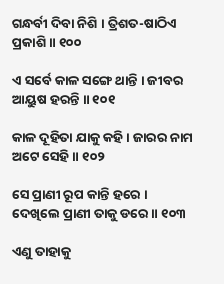ଗନ୍ଧର୍ବୀ ଦିବା ନିଶି । ତ୍ରିଶତ-ଷାଠିଏ ପ୍ରକାଶି ॥ ୧୦୦

ଏ ସର୍ବେ କାଳ ସଙ୍ଗେ ଥାନ୍ତି । ଜୀବର ଆୟୁଷ ହରନ୍ତି ॥ ୧୦୧

କାଳ ଦୂହିତା ଯାକୁ କହି । ଜାରର ନାମ ଅଟେ ସେହି ॥ ୧୦୨

ସେ ପ୍ରାଣୀ ରୂପ କାନ୍ତି ହରେ । ଦେଖିଲେ ପ୍ରାଣୀ ତାକୁ ଡରେ ॥ ୧୦୩

ଏଣୁ ତାହାକୁ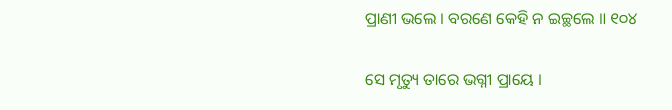ପ୍ରାଣୀ ଭଲେ । ବରଣେ କେହି ନ ଇଚ୍ଛଲେ ॥ ୧୦୪

ସେ ମୃତ୍ୟୁ ତାରେ ଭଗ୍ନୀ ପ୍ରାୟେ ।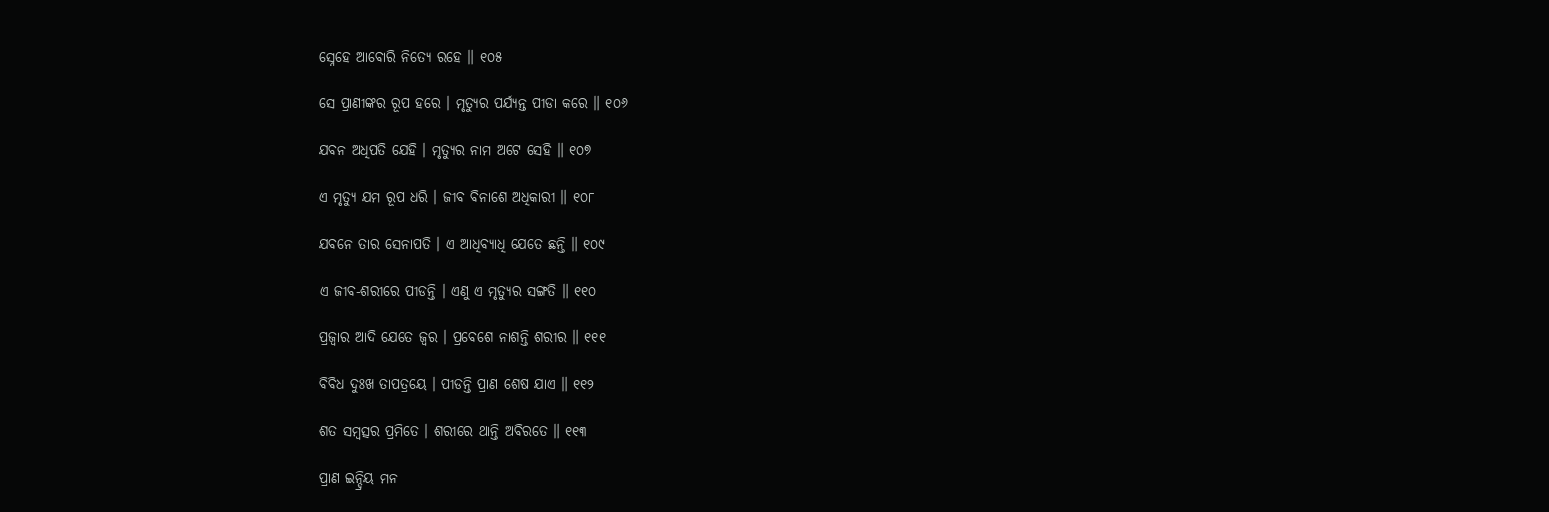ସ୍ନେହେ ଆବୋରି ନିତ୍ୟେ ରହେ ॥ ୧୦୫

ସେ ପ୍ରାଣୀଙ୍କର ରୂପ ହରେ । ମୃତ୍ୟୁର ପର୍ଯ୍ୟନ୍ତ ପୀଡା କରେ ॥ ୧୦୬

ଯବନ ଅଧିପତି ଯେହି । ମୃତ୍ୟୁର ନାମ ଅଟେ ସେହି ॥ ୧୦୭

ଏ ମୃତ୍ୟୁ ଯମ ରୂପ ଧରି । ଜୀବ ବିନାଶେ ଅଧିକାରୀ ॥ ୧୦୮

ଯବନେ ତାର ସେନାପତି । ଏ ଆଧିବ୍ୟାଧି ଯେତେ ଛନ୍ତି ॥ ୧୦୯

ଏ ଜୀବ-ଶରୀରେ ପୀଡନ୍ତି । ଏଣୁ ଏ ମୃତ୍ୟୁର ସଙ୍ଗତି ॥ ୧୧୦

ପ୍ରଜ୍ୱାର ଆଦି ଯେତେ ଜ୍ୱର । ପ୍ରବେଶେ ନାଶନ୍ତି ଶରୀର ॥ ୧୧୧

ବିବିଧ ଦୁଃଖ ତାପତ୍ରୟେ । ପୀଡନ୍ତି ପ୍ରାଣ ଶେଷ ଯାଏ ॥ ୧୧୨

ଶତ ସମ୍ବତ୍ସର ପ୍ରମିତେ । ଶରୀରେ ଥାନ୍ତି ଅବିରତେ ॥ ୧୧୩

ପ୍ରାଣ ଇନ୍ଦ୍ରିୟ ମନ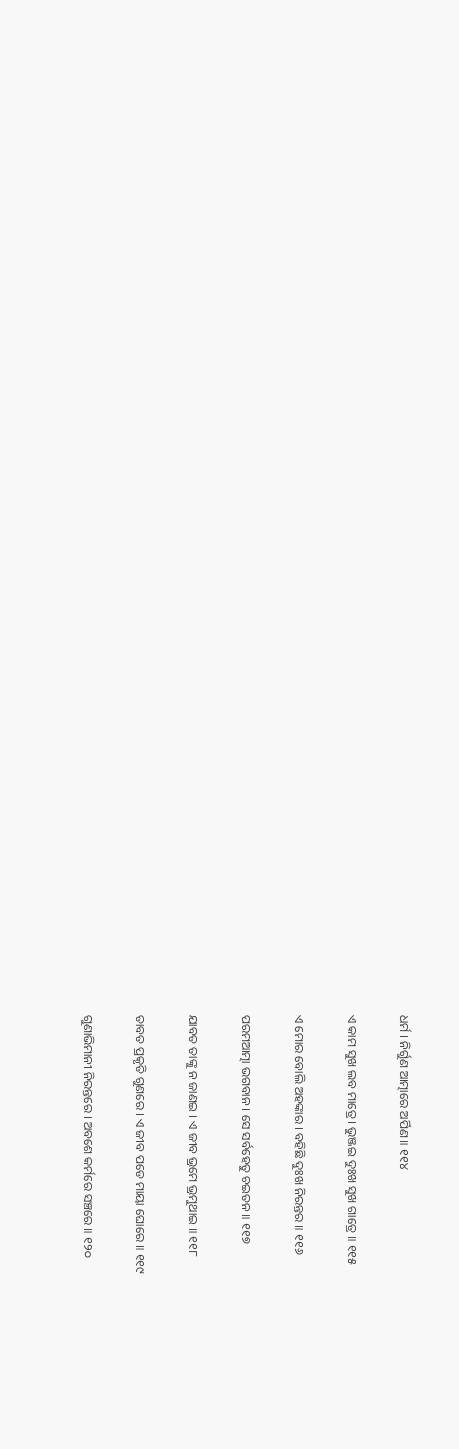ଧର୍ମ । ନିର୍ଗୁଣ ଆତ୍ମାରେ ଅର୍ପିଣ ॥ ୧୧୪

ଏ କାମ ସୁଖ ଲବ ମାତ୍ରେ । ଭୁଞ୍ଜଇ ଦୁଃଖ ସୁଖ ଗାତ୍ରେ ॥ ୧୧୫

ଏ ମୋର ବୋଲି ଅହଙ୍କାର । ବହିଛି ଦୁଃଖ ନିରନ୍ତର ॥ ୧୧୬

ପରମଆତ୍ମା ଭଗବାନ । ସେ ସର୍ବହେତୁ ଚଇତନ ॥ ୧୧୭

ଯାବତ ତାଙ୍କୁ ନ ଜାଣଇ । ଏ ଜୀବ ଭ୍ରମେ ଭ୍ରମୁଥାଇ ॥ ୧୧୮

ତାବତ ପ୍ରକୃତି ଗୁଣରେ । ଏ ଜୀବ ପଡେ ମାୟା ଘୋରେ ॥ ୧୧୯

ଗୁଣାଭିମାନୀ ନିରନ୍ତରେ । ଅବଶେ କର୍ମରେ ସଞ୍ଚରେ ॥ ୧୨୦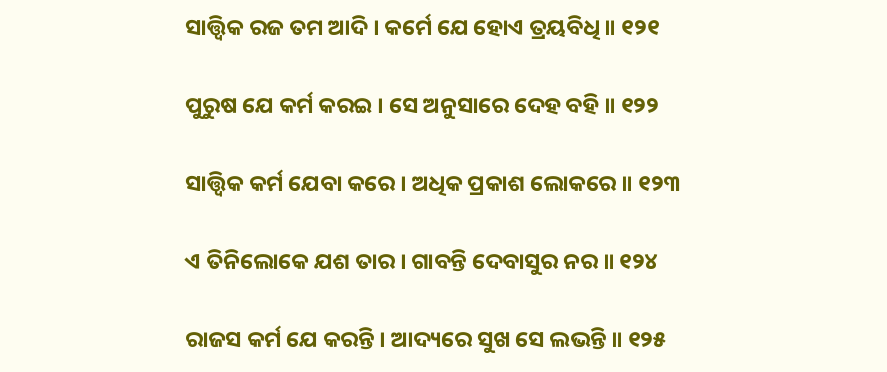ସାତ୍ତ୍ୱିକ ରଜ ତମ ଆଦି । କର୍ମେ ଯେ ହୋଏ ତ୍ରୟବିଧି ॥ ୧୨୧

ପୁରୁଷ ଯେ କର୍ମ କରଇ । ସେ ଅନୁସାରେ ଦେହ ବହି ॥ ୧୨୨

ସାତ୍ତ୍ୱିକ କର୍ମ ଯେବା କରେ । ଅଧିକ ପ୍ରକାଶ ଲୋକରେ ॥ ୧୨୩

ଏ ତିନିଲୋକେ ଯଶ ତାର । ଗାବନ୍ତି ଦେବାସୁର ନର ॥ ୧୨୪

ରାଜସ କର୍ମ ଯେ କରନ୍ତି । ଆଦ୍ୟରେ ସୁଖ ସେ ଲଭନ୍ତି ॥ ୧୨୫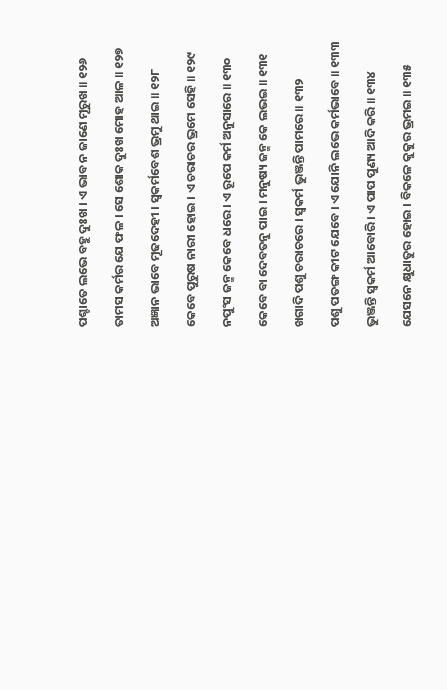ପଶ୍ଚାତେ ଲଭେ ବହୁ ଦୁଃଖ । ଏ ଭାବ ନ ଜାଣେ ମୂରୁଖ ॥ ୧୨୬

ତାମସ କର୍ମର ଯେ ଫଳ । ସେ ଶୋକ ଦୁଃଖ ମୋହ ଆଳ ॥ ୧୨୭

ଅଜ୍ଞାନ ଭାବେ ମୂଢଦେହୀ । ସ୍ୱକର୍ମବେଶ ଭ୍ରମୁ ଥାଇ ॥ ୧୨୮

କେବେ ପୁରୁଷ ନାରୀ ହୋଇ । ଏ ଚରାଚର ଭ୍ରମେ ସେହି ॥ ୧୨୯

ନପୁଂସ ଜନ୍ମ କେବେ ଧରେ । ଏ ରୂପେ କର୍ମ ଅନୁସାରେ ॥ ୧୩୦

କେବେ ବା ଦେବତନୁ ପାଇ । ମନୁଷ୍ୟ ଜନ୍ମ କେ ଲଭଇ ॥ ୧୩୧

ଖଗାଦି ପଶୁ ଚରାଚରେ । ସ୍ୱକର୍ମ ଭୁଞ୍ଜନ୍ତି ପାମରେ ॥ ୧୩୨

ପଶୁ ପତଙ୍ଗ କୀଟ ଯେବେ । ଏ ଯୋନି ଲଭେ କର୍ମଭାବେ ॥ ୧୩୩

ଭୁଞ୍ଜନ୍ତି ସ୍ୱକର୍ମ ଆବୋରି । ଏ ପାପ ପୁଣ୍ୟ ଆଦି କରି ॥ ୧୩୪

ଯେସନେ କ୍ଷୁଧାତୁର ହୋଇ । ବିକଳେ କୁକୁର ଭ୍ରମଇ ॥ ୧୩୫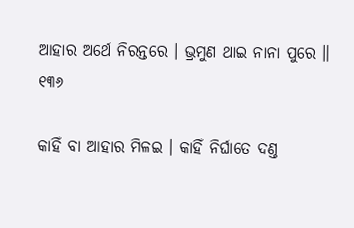ଆହାର ଅର୍ଥେ ନିରନ୍ତରେ । ଭ୍ରମୁଣ ଥାଇ ନାନା ପୁରେ ॥ ୧୩୬

କାହିଁ ବା ଆହାର ମିଳଇ । କାହିଁ ନିର୍ଘାତେ ଦଣ୍ତ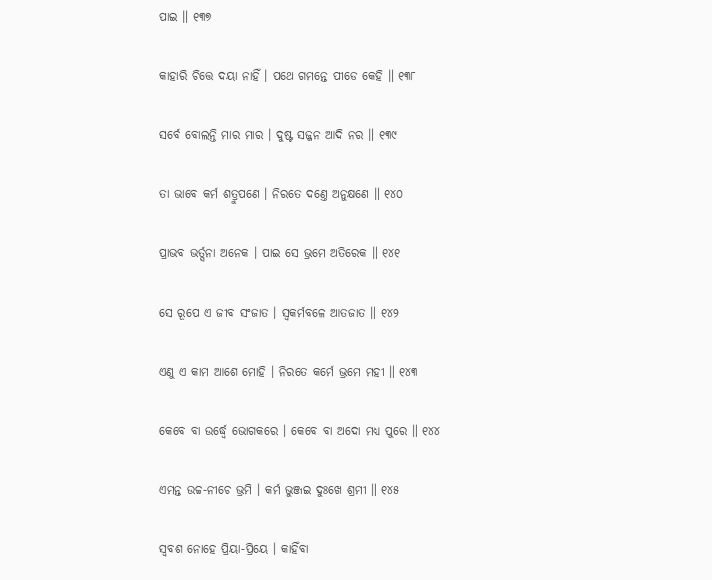ପାଇ ॥ ୧୩୭

କାହାରି ଚିତ୍ତେ ଦୟା ନାହିଁ । ପଥେ ଗମନ୍ତେ ପୀଡେ କେହି ॥ ୧୩୮

ସର୍ବେ ବୋଲନ୍ତି ମାର ମାର । ଦୁଷ୍ଟ ସଜ୍ଜନ ଆଦି ନର ॥ ୧୩୯

ତା ଭାବେ କର୍ମ ଶତ୍ରୁପଣେ । ନିରତେ ଦଣ୍ତେ ଅନୁକ୍ଷଣେ ॥ ୧୪୦

ପ୍ରାଭବ ଭର୍ତ୍ସନା ଅନେକ । ପାଇ ସେ ଭ୍ରମେ ଅତିରେକ ॥ ୧୪୧

ସେ ରୂପେ ଏ ଜୀବ ସଂଜାତ । ସ୍ୱକର୍ମବଳେ ଆତଜାତ ॥ ୧୪୨

ଏଣୁ ଏ କାମ ଆଶେ ମୋହି । ନିରତେ କର୍ମେ ଭ୍ରମେ ମହୀ ॥ ୧୪୩

କେବେ ବା ଉର୍ଦ୍ଧ୍ୱେ ଭୋଗକରେ । କେବେ ବା ଅଦୋ ମଧ୍ୟ ପୁରେ ॥ ୧୪୪

ଏମନ୍ତ ଉଚ୍ଚ-ନୀଚେ ଭ୍ରମି । କର୍ମ ଭୁଞ୍ଜଇ ଦୁଃଖେ ଶ୍ରମୀ ॥ ୧୪୫

ସ୍ୱବଶ ନୋହେ ପ୍ରିୟା-ପ୍ରିୟେ । କାହିଁବା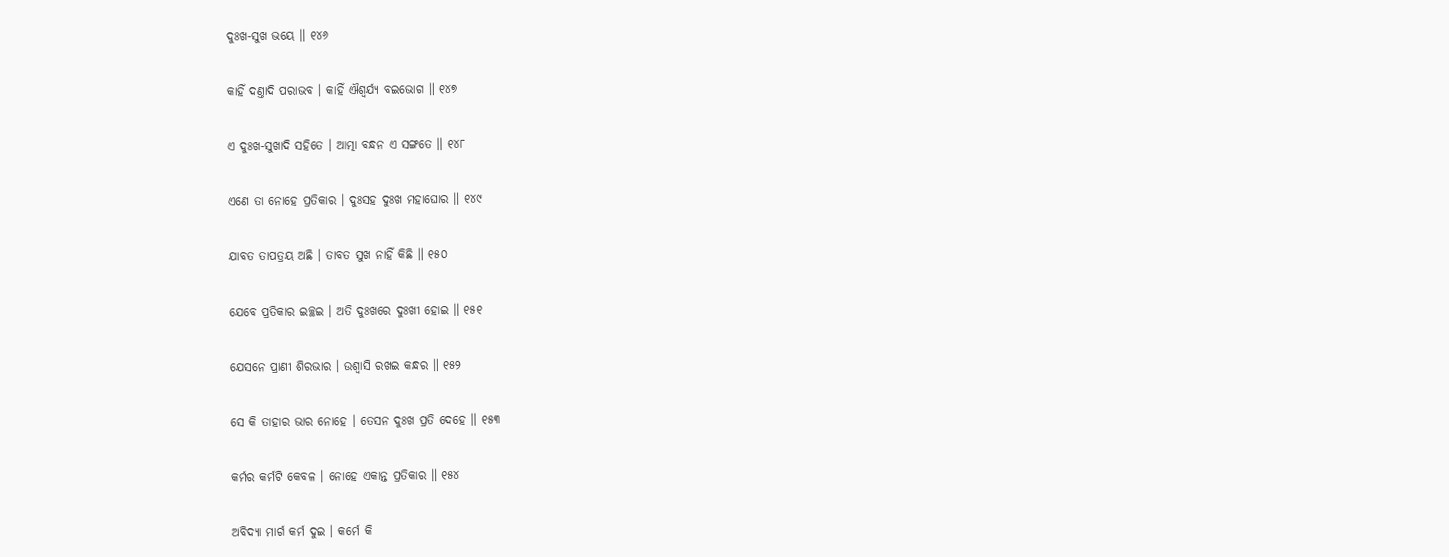ଦୁଃଖ-ସୁଖ ଭୟେ ॥ ୧୪୬

କାହିଁ ଦଣ୍ତାଦି ପରାଭବ । କାହିଁ ଐଶ୍ୱର୍ଯ୍ୟ ବଇଭୋଗ ॥ ୧୪୭

ଏ ଦୁଃଖ-ସୁଖାଦି ସହିତେ । ଆତ୍ମା ବନ୍ଧନ ଏ ସଙ୍ଗତେ ॥ ୧୪୮

ଏଣେ ତା ନୋହେ ପ୍ରତିକାର । ଦୁଃସହ ଦୁଃଖ ମହାଘୋର ॥ ୧୪୯

ଯାବତ ତାପତ୍ରୟ ଅଛି । ତାବତ ସୁଖ ନାହିଁ କିଛି ॥ ୧୫୦

ଯେବେ ପ୍ରତିକାର ଇଚ୍ଛଇ । ଅତି ଦୁଃଖରେ ଦୁଃଖୀ ହୋଇ ॥ ୧୫୧

ଯେସନେ ପ୍ରାଣୀ ଶିରଭାର । ଉଶ୍ୱାସି ରଖଇ କନ୍ଧର ॥ ୧୫୨

ସେ କି ତାହାର ଭାର ନୋହେ । ତେସନ ଦୁଃଖ ପ୍ରତି ଦେହେ ॥ ୧୫୩

କର୍ମର କର୍ମଟି କେବଳ । ନୋହେ ଏକାନ୍ତ ପ୍ରତିକାର ॥ ୧୫୪

ଅବିଦ୍ୟା ମାର୍ଗ କର୍ମ ଦୁଇ । କର୍ମେ କି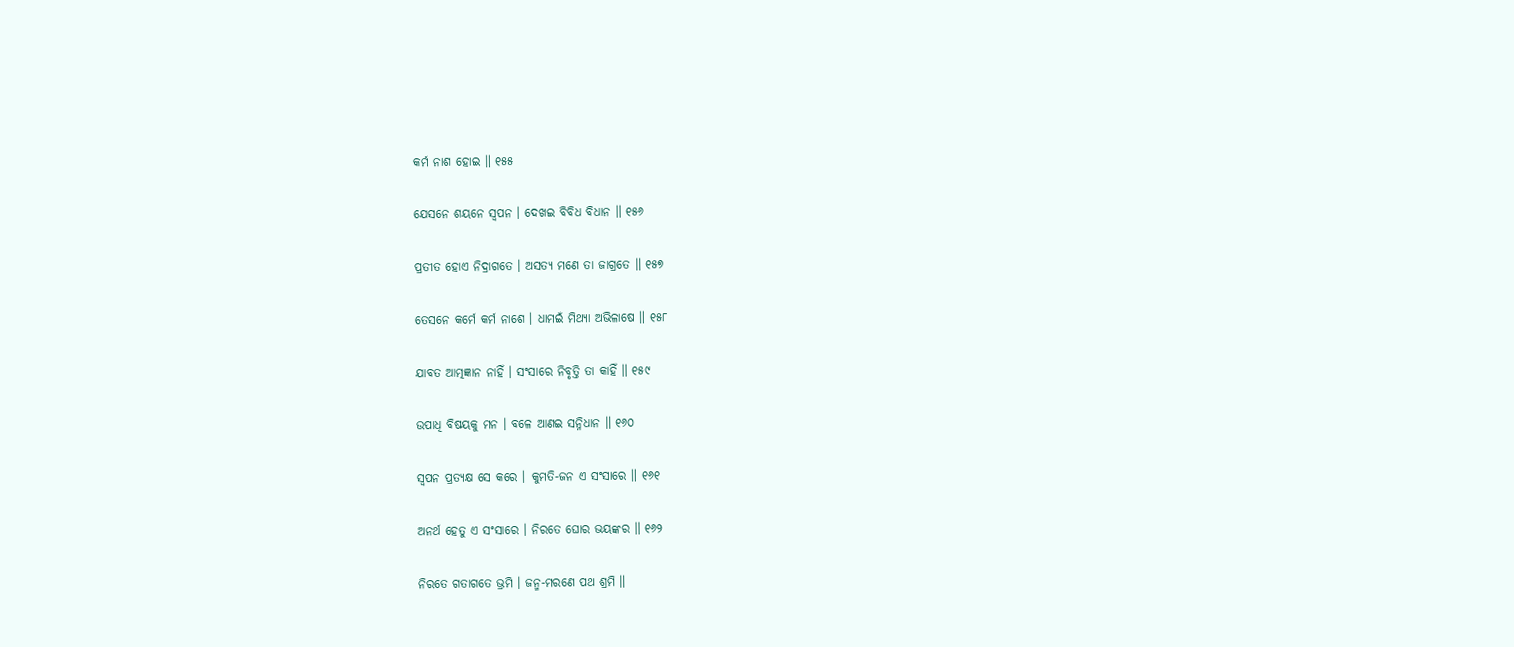କର୍ମ ନାଶ ହୋଇ ॥ ୧୫୫

ଯେସନେ ଶୟନେ ସ୍ୱପନ । ଦେଖଇ ବିବିଧ ବିଧାନ ॥ ୧୫୬

ପ୍ରତୀତ ହୋଏ ନିଦ୍ରାଗତେ । ଅସତ୍ୟ ମଣେ ତା ଜାଗ୍ରତେ ॥ ୧୫୭

ତେସନେ କର୍ମେ କର୍ମ ନାଶେ । ଧାମଇଁ ମିଥ୍ୟା ଅଭିଳାଷେ ॥ ୧୫୮

ଯାବତ ଆତ୍ମଜ୍ଞାନ ନାହିଁ । ସଂସାରେ ନିବୃତ୍ତି ତା କାହିଁ ॥ ୧୫୯

ଉପାଧି ବିଷୟକୁ ମନ । ବଳେ ଆଣଇ ସନ୍ନିଧାନ ॥ ୧୬୦

ସ୍ୱପନ ପ୍ରତ୍ୟକ୍ଷ ସେ କରେ । କୁମତି-ଜନ ଏ ସଂସାରେ ॥ ୧୬୧

ଅନର୍ଥ ହେତୁ ଏ ସଂସାରେ । ନିରତେ ଘୋର ଭୟଙ୍କର ॥ ୧୬୨

ନିରତେ ଗତାଗତେ ଭ୍ରମି । ଜନ୍ମ-ମରଣେ ପଥ ଶ୍ରମି ॥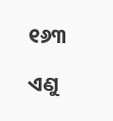୧୬୩

ଏଣୁ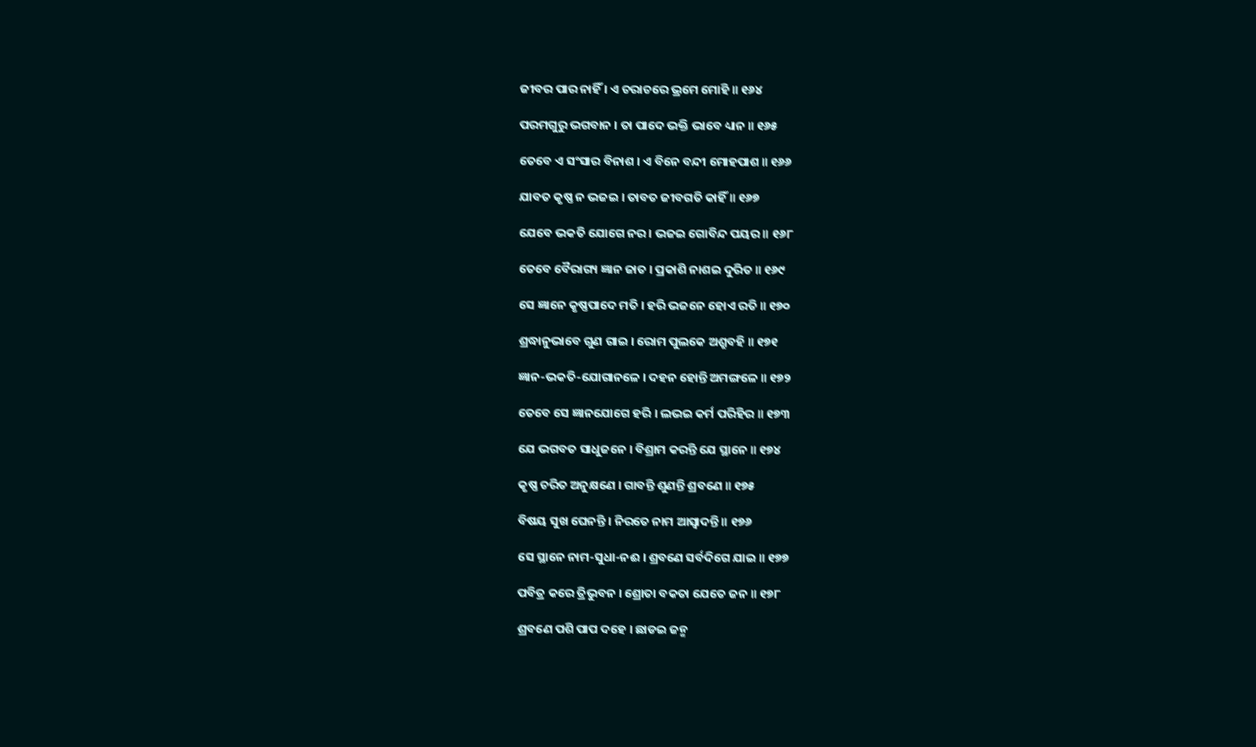ଜୀବର ପାର ନାହିଁ । ଏ ଚରାଚରେ ଭ୍ରମେ ମୋହି ॥ ୧୬୪

ପରମଗୁରୁ ଭଗବାନ । ତା ପାଦେ ଭକ୍ତି ଭାବେ ଧ୍ୟାନ ॥ ୧୬୫

ତେବେ ଏ ସଂସାର ବିନାଶ । ଏ ବିନେ ବନ୍ଦୀ ମୋହପାଶ ॥ ୧୬୬

ଯାବତ କୃଷ୍ଣ ନ ଭଜଇ । ତାବତ ଜୀବଗତି କାହିଁ ॥ ୧୬୭

ଯେବେ ଭକତି ଯୋଗେ ନର । ଭଜଇ ଗୋବିନ୍ଦ ପୟର ॥ ୧୬୮

ତେବେ ବୈରାଗ୍ୟ ଜ୍ଞାନ ଜାତ । ପ୍ରକାଶି ନାଶଇ ଦୁରିତ ॥ ୧୬୯

ସେ ଜ୍ଞାନେ କୃଷ୍ଣପାଦେ ମତି । ହରି ଭଜନେ ହୋଏ ରତି ॥ ୧୭୦

ଶ୍ରଦ୍ଧାନୁଭାବେ ଗୁଣ ଗାଇ । ରୋମ ପୁଲକେ ଅଶ୍ରୁବହି ॥ ୧୭୧

ଜ୍ଞାନ-ଭକତି-ଯୋଗାନଳେ । ଦହନ ହୋନ୍ତି ଅମଙ୍ଗଳେ ॥ ୧୭୨

ତେବେ ସେ ଜ୍ଞାନଯୋଗେ ହରି । ଲଭଇ କର୍ମ ପରିହିର ॥ ୧୭୩

ଯେ ଭଗବତ ସାଧୁଜନେ । ବିଶ୍ରାମ କରନ୍ତି ଯେ ସ୍ଥାନେ ॥ ୧୭୪

କୃଷ୍ଣ ଚରିତ ଅନୁକ୍ଷଣେ । ଗାବନ୍ତି ଶୁଣନ୍ତି ଶ୍ରବଣେ ॥ ୧୭୫

ବିଷୟ ସୁଖ ଘେନନ୍ତି । ନିରତେ ନାମ ଆସ୍ୱାଦନ୍ତି ॥ ୧୭୬

ସେ ସ୍ଥାନେ ନାମ-ସୁଧା-ନଈ । ଶ୍ରବଣେ ସର୍ବଦିଗେ ଯାଇ ॥ ୧୭୭

ପବିତ୍ର କରେ ତ୍ରିଭୁବନ । ଶ୍ରୋତା ବକତା ଯେତେ ଜନ ॥ ୧୭୮

ଶ୍ରବଣେ ପଶି ପାପ ଦହେ । ଛାଡଇ ଜନ୍ମ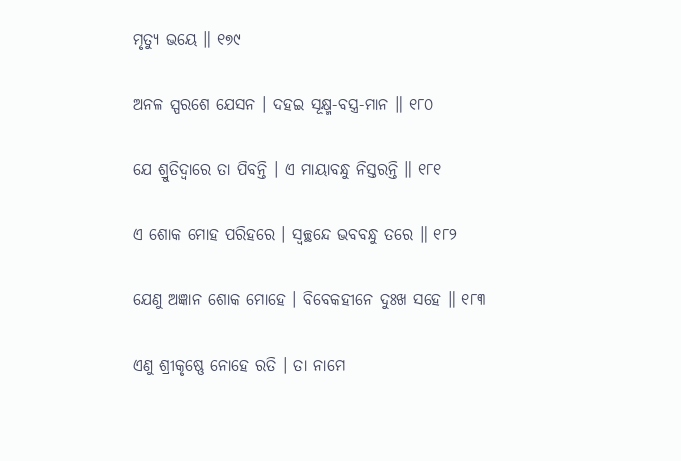ମୃତ୍ୟୁ ଭୟେ ॥ ୧୭୯

ଅନଳ ସ୍ପରଶେ ଯେସନ । ଦହଇ ସୂକ୍ଷ୍ମ-ବସ୍ତ୍ର-ମାନ ॥ ୧୮୦

ଯେ ଶ୍ରୁତିଦ୍ୱାରେ ତା ପିବନ୍ତି । ଏ ମାୟାବନ୍ଧୁ ନିସ୍ତରନ୍ତି ॥ ୧୮୧

ଏ ଶୋକ ମୋହ ପରିହରେ । ସ୍ୱଚ୍ଛନ୍ଦେ ଭବବନ୍ଧୁ ତରେ ॥ ୧୮୨

ଯେଣୁ ଅଜ୍ଞାନ ଶୋକ ମୋହେ । ବିବେକହୀନେ ଦୁଃଖ ସହେ ॥ ୧୮୩

ଏଣୁ ଶ୍ରୀକୃଷ୍ଣେ ନୋହେ ରତି । ତା ନାମେ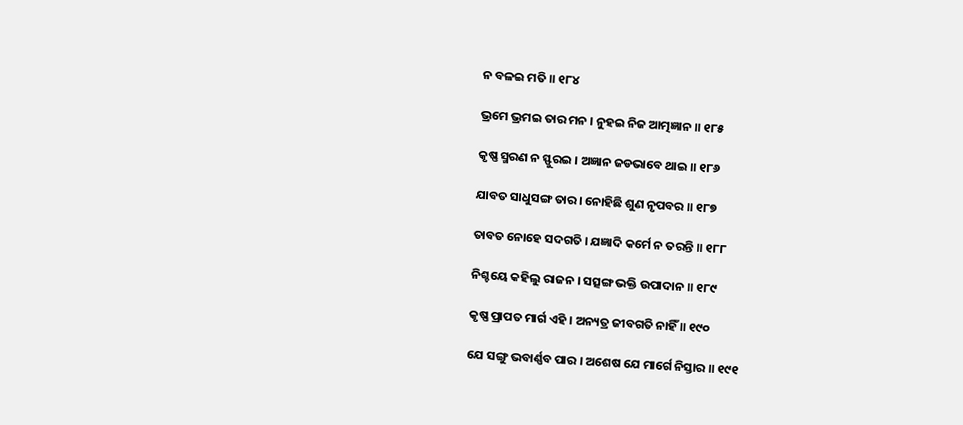ନ ବଳଇ ମତି ॥ ୧୮୪

ଭ୍ରମେ ଭ୍ରମଇ ତାର ମନ । ନୁହଇ ନିଜ ଆତ୍ମଜ୍ଞାନ ॥ ୧୮୫

କୃଷ୍ଣ ସ୍ମରଣ ନ ସ୍ଫୁରଇ । ଅଜ୍ଞାନ ଜଡଭାବେ ଥାଇ ॥ ୧୮୬

ଯାବତ ସାଧୁସଙ୍ଗ ତାର । ନୋହିଛି ଶୁଣ ନୃପବର ॥ ୧୮୭

ତାବତ ନୋହେ ସଦଗତି । ଯଜ୍ଞାଦି କର୍ମେ ନ ତରନ୍ତି ॥ ୧୮୮

ନିଶ୍ଚୟେ କହିଲୁ ରାଜନ । ସତ୍ସଙ୍ଗ ଭକ୍ତି ଉପାଦାନ ॥ ୧୮୯

କୃଷ୍ଣ ପ୍ରାପତ ମାର୍ଗ ଏହି । ଅନ୍ୟତ୍ର ଜୀବଗତି ନାହିଁ ॥ ୧୯୦

ଯେ ସଙ୍ଗୁ ଭବାର୍ଣ୍ଣବ ପାର । ଅଶେଷ ଯେ ମାର୍ଗେ ନିସ୍ତାର ॥ ୧୯୧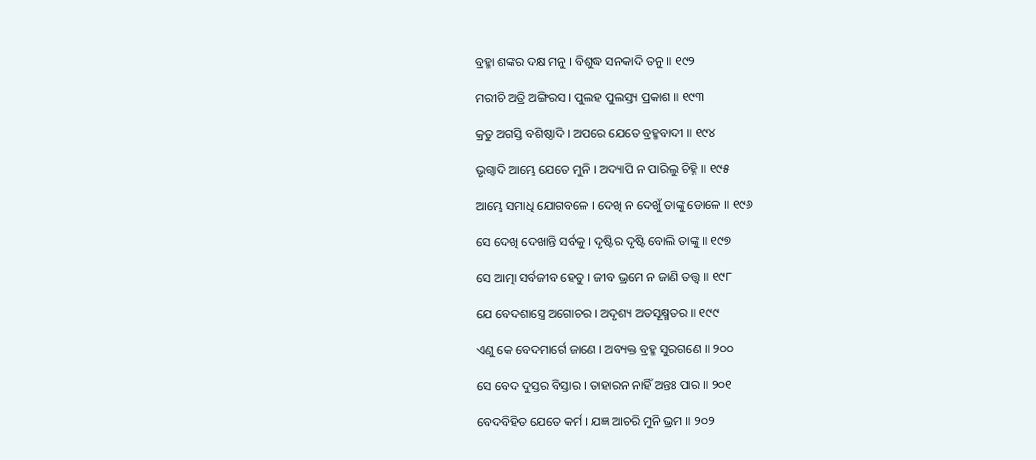ବ୍ରହ୍ମା ଶଙ୍କର ଦକ୍ଷ ମନୁ । ବିଶୁଦ୍ଧ ସନକାଦି ତନୁ ॥ ୧୯୨

ମରୀଚି ଅତ୍ରି ଅଙ୍ଗିରସ । ପୁଲହ ପୁଲସ୍ତ୍ୟ ପ୍ରକାଶ ॥ ୧୯୩

କ୍ରତୁ ଅଗସ୍ତି ବଶିଷ୍ଠାଦି । ଅପରେ ଯେତେ ବ୍ରହ୍ମବାଦୀ ॥ ୧୯୪

ଭୃଗ୍ୱାଦି ଆମ୍ଭେ ଯେତେ ମୁନି । ଅଦ୍ୟାପି ନ ପାରିଲୁ ଚିହ୍ନି ॥ ୧୯୫

ଆମ୍ଭେ ସମାଧି ଯୋଗବଳେ । ଦେଖି ନ ଦେଖୁଁ ତାଙ୍କୁ ଡୋଳେ ॥ ୧୯୬

ସେ ଦେଖି ଦେଖାନ୍ତି ସର୍ବକୁ । ଦୃଷ୍ଟିର ଦୃଷ୍ଟି ବୋଲି ତାଙ୍କୁ ॥ ୧୯୭

ସେ ଆତ୍ମା ସର୍ବଜୀବ ହେତୁ । ଜୀବ ଭ୍ରମେ ନ ଜାଣି ତ‌ତ୍ତ୍ୱ ॥ ୧୯୮

ଯେ ବେଦଶାସ୍ତ୍ରେ ଅଗୋଚର । ଅଦୃଶ୍ୟ ଅତସୂକ୍ଷ୍ମତର ॥ ୧୯୯

ଏଣୁ କେ ବେଦମାର୍ଗେ ଜାଣେ । ଅବ୍ୟକ୍ତ ବ୍ରହ୍ମ ସୁରଗଣେ ॥ ୨୦୦

ସେ ବେଦ ଦୁସ୍ତର ବିସ୍ତାର । ତାହାରନ ନାହିଁ ଅନ୍ତଃ ପାର ॥ ୨୦୧

ବେଦବିହିତ ଯେତେ କର୍ମ । ଯଜ୍ଞ ଆଚରି ମୁନି ଭ୍ରମ ॥ ୨୦୨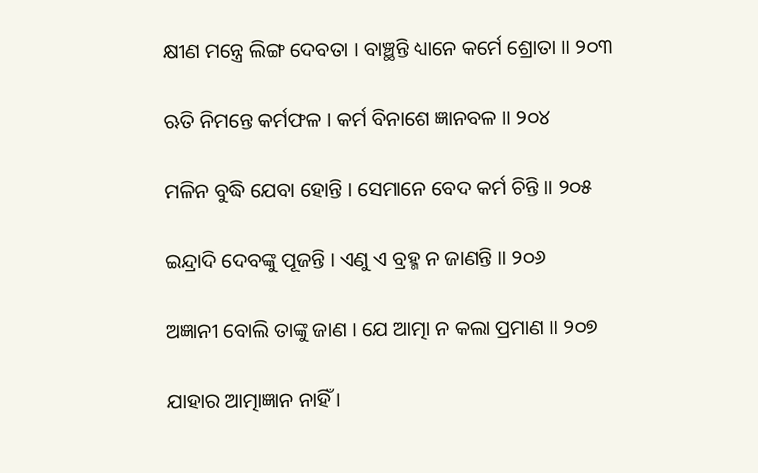କ୍ଷୀଣ ମନ୍ତ୍ରେ ଲିଙ୍ଗ ଦେବତା । ବାଞ୍ଛନ୍ତି ଧ୍ୟାନେ କର୍ମେ ଶ୍ରୋତା ॥ ୨୦୩

ଋତି ନିମନ୍ତେ କର୍ମଫଳ । କର୍ମ ବିନାଶେ ଜ୍ଞାନବଳ ॥ ୨୦୪

ମଳିନ ବୁଦ୍ଧି ଯେବା ହୋନ୍ତି । ସେମାନେ ବେଦ କର୍ମ ଚିନ୍ତି ॥ ୨୦୫

ଇନ୍ଦ୍ରାଦି ଦେବଙ୍କୁ ପୂଜନ୍ତି । ଏଣୁ ଏ ବ୍ରହ୍ମ ନ ଜାଣନ୍ତି ॥ ୨୦୬

ଅଜ୍ଞାନୀ ବୋଲି ତାଙ୍କୁ ଜାଣ । ଯେ ଆତ୍ମା ନ କଲା ପ୍ରମାଣ ॥ ୨୦୭

ଯାହାର ଆତ୍ମାଜ୍ଞାନ ନାହିଁ ।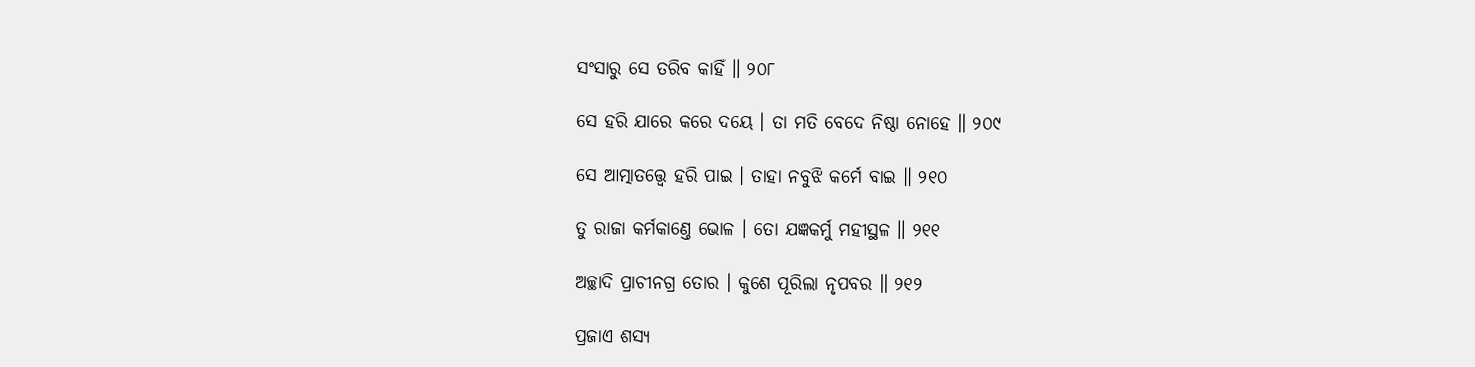ସଂସାରୁ ସେ ତରିବ କାହିଁ ॥ ୨୦୮

ସେ ହରି ଯାରେ କରେ ଦୟେ । ତା ମତି ବେଦେ ନିଷ୍ଠା ନୋହେ ॥ ୨୦୯

ସେ ଆତ୍ମାତ‌ତ୍ତ୍ୱେ ହରି ପାଇ । ତାହା ନବୁଝି କର୍ମେ ବାଇ ॥ ୨୧୦

ତୁ ରାଜା କର୍ମକାଣ୍ତେ ଭୋଳ । ତୋ ଯଜ୍ଞକର୍ମୁ ମହୀସ୍ଥଳ ॥ ୨୧୧

ଅଚ୍ଛାଦି ପ୍ରାଚୀନଗ୍ର ତୋର । କୁଶେ ପୂରିଲା ନୃପବର ॥ ୨୧୨

ପ୍ରଜାଏ ଶସ୍ୟ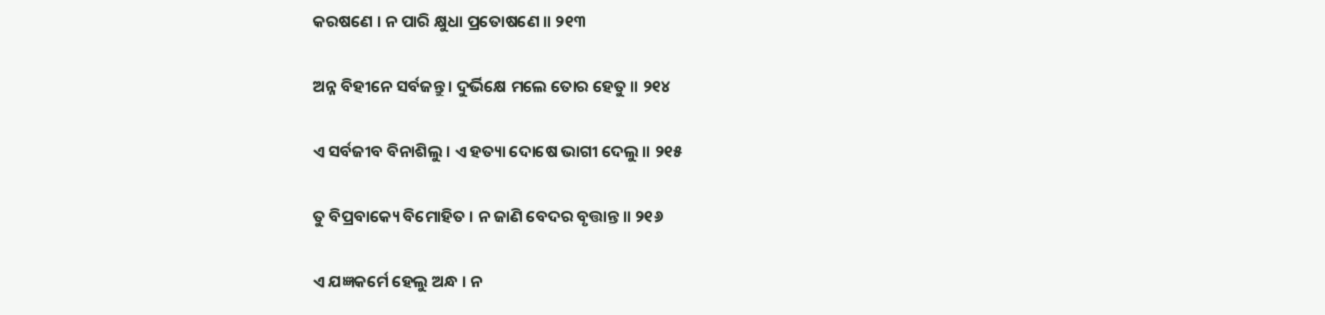କରଷଣେ । ନ ପାରି କ୍ଷୁଧା ପ୍ରତୋଷଣେ ॥ ୨୧୩

ଅନ୍ନ ବିହୀନେ ସର୍ବଜନ୍ତୁ । ଦୁର୍ଭିକ୍ଷେ ମଲେ ତୋର ହେତୁ ॥ ୨୧୪

ଏ ସର୍ବଜୀବ ବିନାଶିଲୁ । ଏ ହତ୍ୟା ଦୋଷେ ଭାଗୀ ଦେଲୁ ॥ ୨୧୫

ତୁ ବିପ୍ରବାକ୍ୟେ ବିମୋହିତ । ନ ଜାଣି ବେଦର ବୃତ୍ତାନ୍ତ ॥ ୨୧୬

ଏ ଯଜ୍ଞକର୍ମେ ହେଲୁ ଅନ୍ଧ । ନ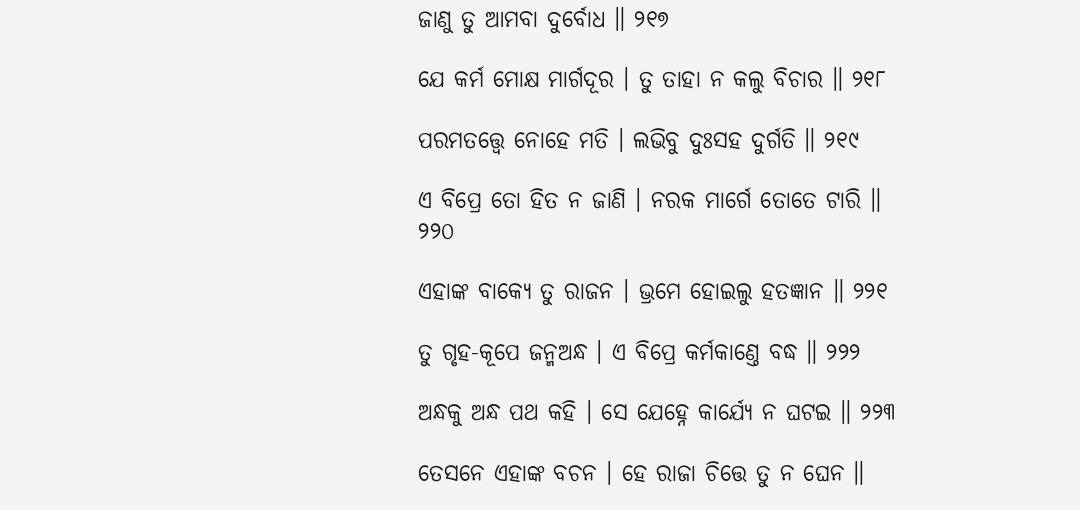ଜାଣୁ ତୁ ଆମବା ଦୁର୍ବୋଧ ॥ ୨୧୭

ଯେ କର୍ମ ମୋକ୍ଷ ମାର୍ଗଦୂର । ତୁ ତାହା ନ କଲୁ ବିଚାର ॥ ୨୧୮

ପରମତ‌ତ୍ତ୍ୱେ ନୋହେ ମତି । ଲଭିବୁ ଦୁଃସହ ଦୁର୍ଗତି ॥ ୨୧୯

ଏ ବିପ୍ରେ ତୋ ହିତ ନ ଜାଣି । ନରକ ମାର୍ଗେ ତୋତେ ଟାରି ॥ ୨୨୦

ଏହାଙ୍କ ବାକ୍ୟେ ତୁ ରାଜନ । ଭ୍ରମେ ହୋଇଲୁ ହତଜ୍ଞାନ ॥ ୨୨୧

ତୁ ଗୃହ-କୂପେ ଜନ୍ମଅନ୍ଧ । ଏ ବିପ୍ରେ କର୍ମକାଣ୍ତେ ବଦ୍ଧ ॥ ୨୨୨

ଅନ୍ଧକୁ ଅନ୍ଧ ପଥ କହି । ସେ ଯେହ୍ନେ କାର୍ଯ୍ୟେ ନ ଘଟଇ ॥ ୨୨୩

ତେସନେ ଏହାଙ୍କ ବଚନ । ହେ ରାଜା ଚିତ୍ତେ ତୁ ନ ଘେନ ॥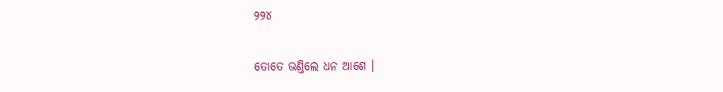୨୨୪

ତୋତେ ଭଣ୍ତିଲେ ଧନ ଆଶେ ।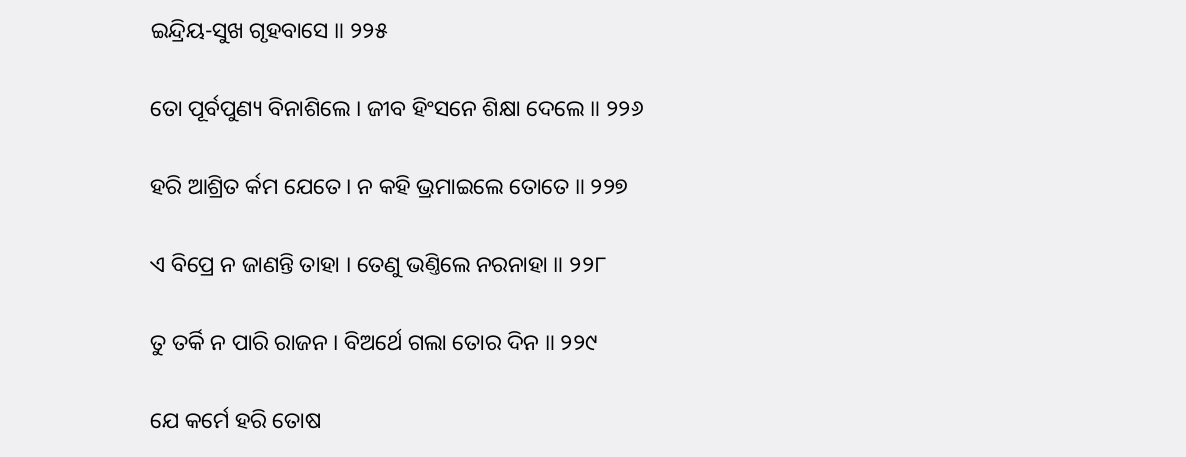ଇନ୍ଦ୍ରିୟ-ସୁଖ ଗୃହବାସେ ॥ ୨୨୫

ତୋ ପୂର୍ବପୁଣ୍ୟ ବିନାଶିଲେ । ଜୀବ ହିଂସନେ ଶିକ୍ଷା ଦେଲେ ॥ ୨୨୬

ହରି ଆଶ୍ରିତ ର୍କମ ଯେତେ । ନ କହି ଭ୍ରମାଇଲେ ତୋତେ ॥ ୨୨୭

ଏ ବିପ୍ରେ ନ ଜାଣନ୍ତି ତାହା । ତେଣୁ ଭଣ୍ତିଲେ ନରନାହା ॥ ୨୨୮

ତୁ ତର୍କି ନ ପାରି ରାଜନ । ବିଅର୍ଥେ ଗଲା ତୋର ଦିନ ॥ ୨୨୯

ଯେ କର୍ମେ ହରି ତୋଷ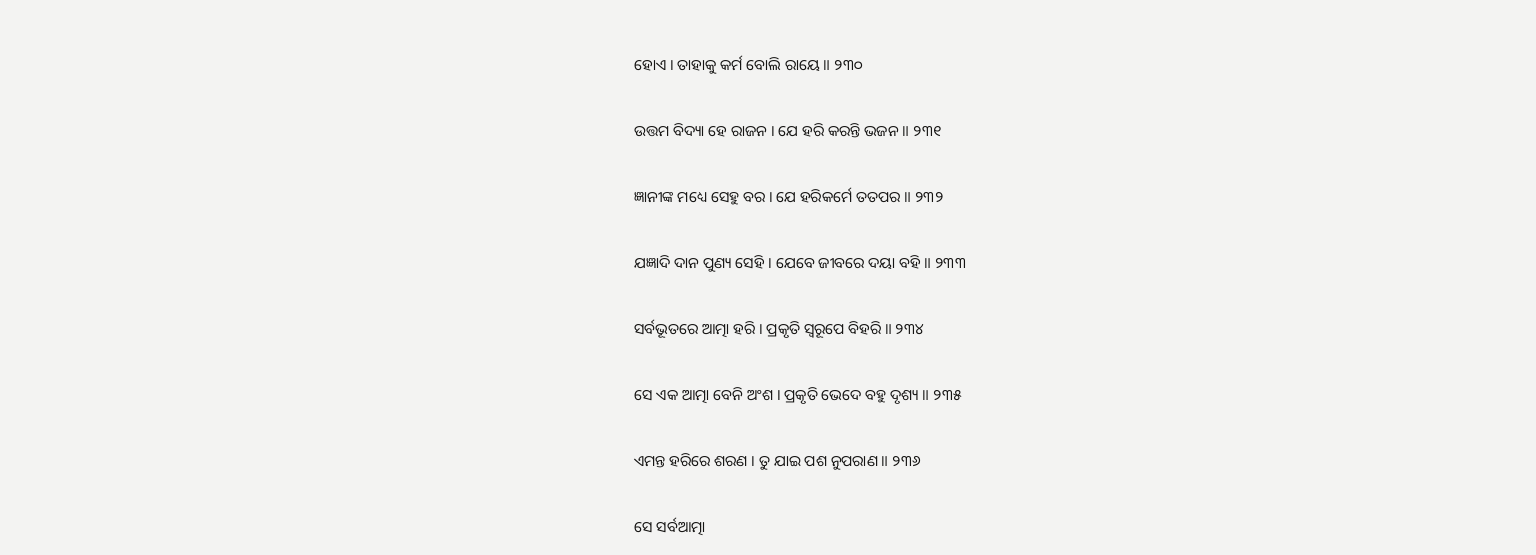ହୋଏ । ତାହାକୁ କର୍ମ ବୋଲି ରାୟେ ॥ ୨୩୦

ଉତ୍ତମ ବିଦ୍ୟା ହେ ରାଜନ । ଯେ ହରି କରନ୍ତି ଭଜନ ॥ ୨୩୧

ଜ୍ଞାନୀଙ୍କ ମଧ୍ୟେ ସେହୁ ବର । ଯେ ହରିକର୍ମେ ତତପର ॥ ୨୩୨

ଯଜ୍ଞାଦି ଦାନ ପୁଣ୍ୟ ସେହି । ଯେବେ ଜୀବରେ ଦୟା ବହି ॥ ୨୩୩

ସର୍ବଭୂତରେ ଆତ୍ମା ହରି । ପ୍ରକୃତି ସ୍ୱରୂପେ ବିହରି ॥ ୨୩୪

ସେ ଏକ ଆତ୍ମା ବେନି ଅଂଶ । ପ୍ରକୃତି ଭେଦେ ବହୁ ଦୃଶ୍ୟ ॥ ୨୩୫

ଏମନ୍ତ ହରିରେ ଶରଣ । ତୁ ଯାଇ ପଶ ନୁପରାଣ ॥ ୨୩୬

ସେ ସର୍ବଆତ୍ମା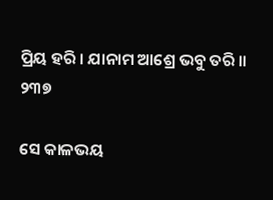ପ୍ରିୟ ହରି । ଯାନାମ ଆଶ୍ରେ ଭବୁ ତରି ॥ ୨୩୭

ସେ କାଳଭୟ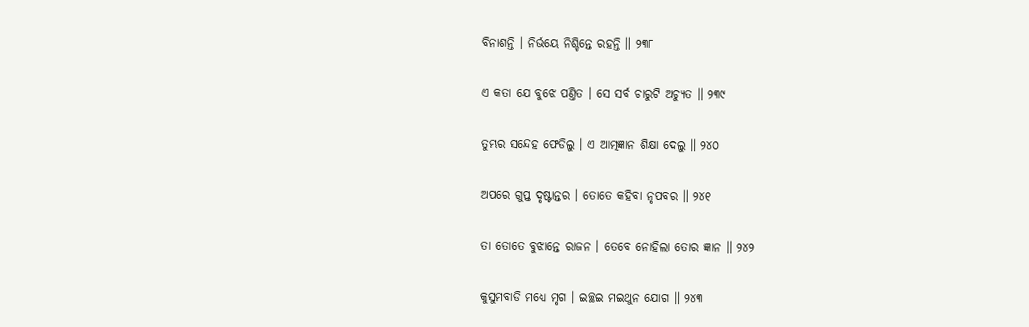ବିନାଶନ୍ତି । ନିର୍ଭୟେ ନିଶ୍ଚିନ୍ତେ ରହନ୍ତି ॥ ୨୩୮

ଏ କତା ଯେ ବୁଝେ ପଣ୍ତିତ । ସେ ସର୍ବ ଚାରୁଟି ଅଚ୍ୟୁତ ॥ ୨୩୯

ତୁମ୍ଭର ସନ୍ଦେହ ଫେଡିଲୁ । ଏ ଆତ୍ମଜ୍ଞାନ ଶିକ୍ଷା ଦେଲୁ ॥ ୨୪୦

ଅପରେ ଗୁପ୍ତ ଦୃଷ୍ଟାନ୍ତର । ତୋତେ କହିବା ନୃପବର ॥ ୨୪୧

ତା ତୋତେ ବୁଝାନ୍ତେ ରାଜନ । ତେବେ ନୋହିଲା ତୋର ଜ୍ଞାନ ॥ ୨୪୨

କୁସୁମବାଡି ମଧ୍ୟେ ମୃଗ । ଇଚ୍ଛଇ ମଇଥୁନ ଯୋଗ ॥ ୨୪୩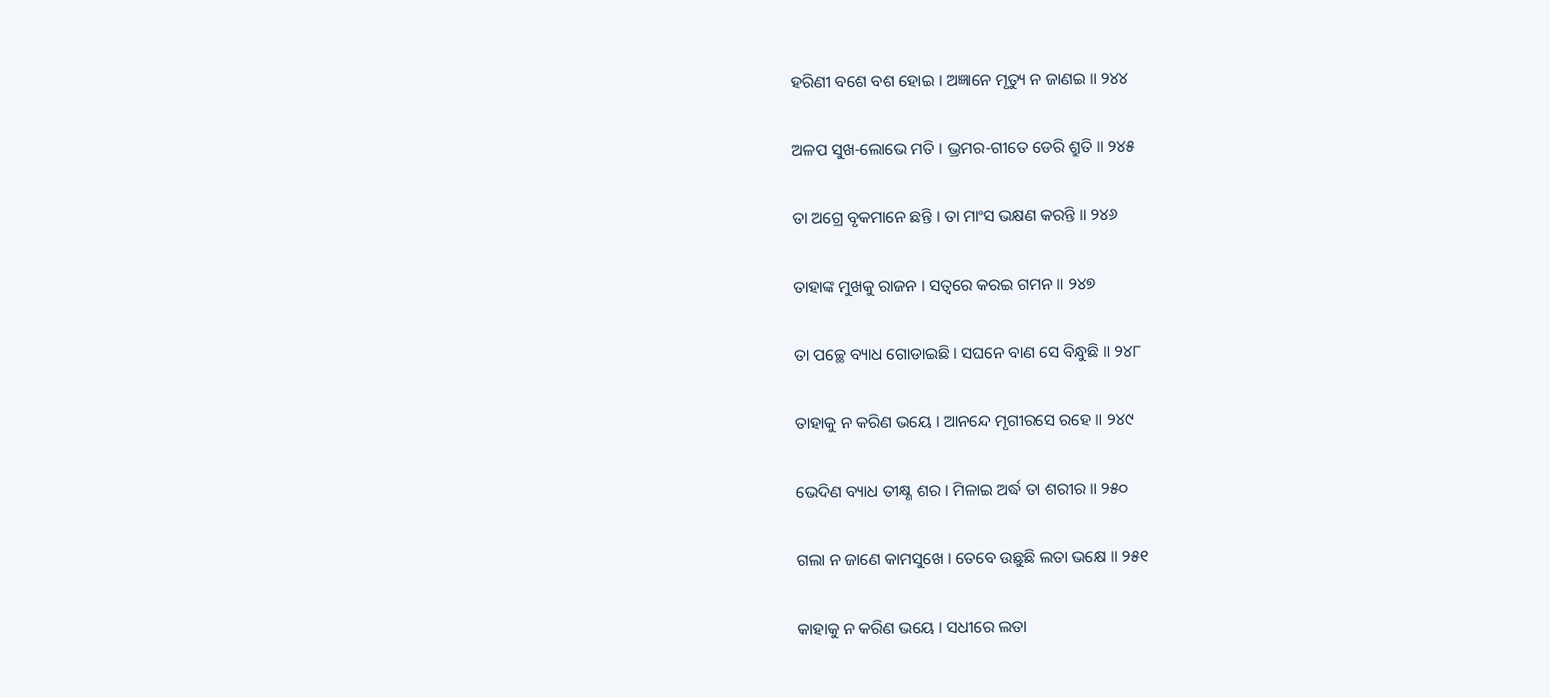ହରିଣୀ ବଶେ ବଶ ହୋଇ । ଅଜ୍ଞାନେ ମୃତ୍ୟୁ ନ ଜାଣଇ ॥ ୨୪୪

ଅଳପ ସୁଖ-ଲୋଭେ ମତି । ଭ୍ରମର-ଗୀତେ ଡେରି ଶ୍ରୁତି ॥ ୨୪୫

ତା ଅଗ୍ରେ ବୃକମାନେ ଛନ୍ତି । ତା ମାଂସ ଭକ୍ଷଣ କରନ୍ତି ॥ ୨୪୬

ତାହାଙ୍କ ମୁଖକୁ ରାଜନ । ସତ୍ୱରେ କରଇ ଗମନ ॥ ୨୪୭

ତା ପଚ୍ଛେ ବ୍ୟାଧ ଗୋଡାଇଛି । ସଘନେ ବାଣ ସେ ବିନ୍ଧୁଛି ॥ ୨୪୮

ତାହାକୁ ନ କରିଣ ଭୟେ । ଆନନ୍ଦେ ମୃଗୀରସେ ରହେ ॥ ୨୪୯

ଭେଦିଣ ବ୍ୟାଧ ତୀକ୍ଷ୍ଣ ଶର । ମିଳାଇ ଅର୍ଦ୍ଧ ତା ଶରୀର ॥ ୨୫୦

ଗଲା ନ ଜାଣେ କାମସୁଖେ । ତେବେ ଉଛୁଛି ଲତା ଭକ୍ଷେ ॥ ୨୫୧

କାହାକୁ ନ କରିଣ ଭୟେ । ସଧୀରେ ଲତା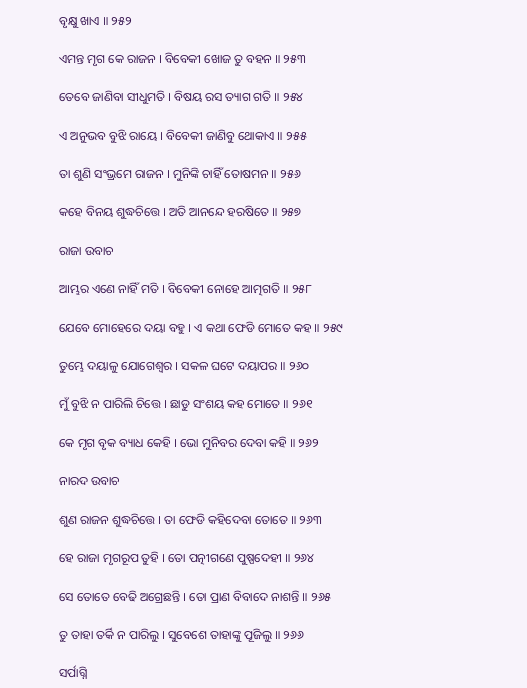ବୃକ୍ଷୁ ଖାଏ ॥ ୨୫୨

ଏମନ୍ତ ମୃଗ କେ ରାଜନ । ବିବେକୀ ଖୋଜ ତୁ ବହନ ॥ ୨୫୩

ତେବେ ଜାଣିବା ସୀଧୁମତି । ବିଷୟ ରସ ତ୍ୟାଗ ଗତି ॥ ୨୫୪

ଏ ଅନୁଭବ ବୁଝି ରାୟେ । ବିବେକୀ ଜାଣିବୁ ଥୋକାଏ ॥ ୨୫୫

ତା ଶୁଣି ସଂଭ୍ରମେ ରାଜନ । ମୁନିଙ୍କି ଚାହିଁ ତୋଷମନ ॥ ୨୫୬

କହେ ବିନୟ ଶୁଦ୍ଧଚିତ୍ତେ । ଅତି ଆନନ୍ଦେ ହରଷିତେ ॥ ୨୫୭

ରାଜା ଉବାଚ

ଆମ୍ଭର ଏଣେ ନାହିଁ ମତି । ବିବେକୀ ନୋହେ ଆତ୍ମଗତି ॥ ୨୫୮

ଯେବେ ମୋହେରେ ଦୟା ବହୁ । ଏ କଥା ଫେଡି ମୋତେ କହ ॥ ୨୫୯

ତୁମ୍ଭେ ଦୟାଳୁ ଯୋଗେଶ୍ୱର । ସକଳ ଘଟେ ଦୟାପର ॥ ୨୬୦

ମୁଁ ବୁଝି ନ ପାରିଲି ଚିତ୍ତେ । ଛାଡୁ ସଂଶୟ କହ ମୋତେ ॥ ୨୬୧

କେ ମୃଗ ବୃକ ବ୍ୟାଧ କେହି । ଭୋ ମୁନିବର ଦେବା କହି ॥ ୨୬୨

ନାରଦ ଉବାଚ

ଶୁଣ ରାଜନ ଶୁଦ୍ଧଚିତ୍ତେ । ତା ଫେଡି କହିଦେବା ତୋତେ ॥ ୨୬୩

ହେ ରାଜା ମୃଗରୂପ ତୁହି । ତୋ ପତ୍ନୀଗଣେ ପୁଷ୍ପଦେହୀ ॥ ୨୬୪

ସେ ତୋତେ ବେଢି ଅଗ୍ରେଛନ୍ତି । ତୋ ପ୍ରାଣ ବିବାଦେ ନାଶନ୍ତି ॥ ୨୬୫

ତୁ ତାହା ତର୍କି ନ ପାରିଲୁ । ସୁବେଶେ ତାହାଙ୍କୁ ପୂଜିଲୁ ॥ ୨୬୬

ସର୍ପାଗ୍ନି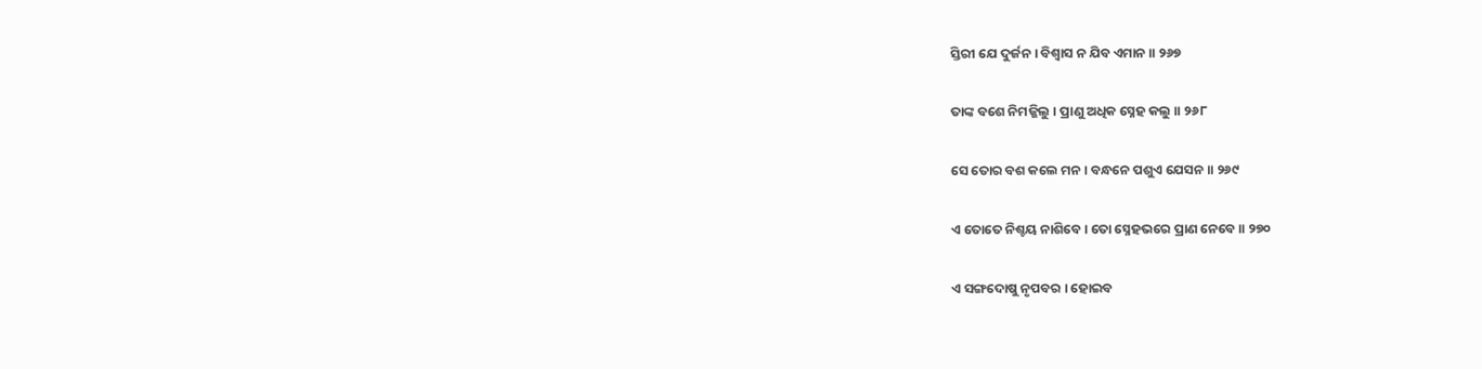ସ୍ତିରୀ ଯେ ଦୁର୍ଜନ । ବିଶ୍ୱାସ ନ ଯିବ ଏମାନ ॥ ୨୬୭

ତାଙ୍କ ବଶେ ନିମଜ୍ଜିଲୁ । ପ୍ରାଣୁ ଅଧିକ ସ୍ନେହ କଲୁ ॥ ୨୬୮

ସେ ତୋର ବଶ କଲେ ମନ । ବନ୍ଧନେ ପଶୁଏ ଯେସନ ॥ ୨୬୯

ଏ ତୋତେ ନିଶ୍ଚୟ ନାଶିବେ । ତୋ ସ୍ନେହଭରେ ପ୍ରାଣ ନେବେ ॥ ୨୭୦

ଏ ସଙ୍ଗଦୋଷୁ ନୃପବର । ହୋଇବ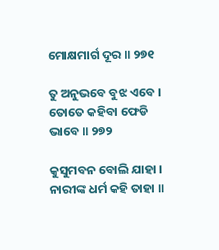ମୋକ୍ଷମାର୍ଗ ଦୂର ॥ ୨୭୧

ତୁ ଅନୁଭବେ ବୁଝ ଏବେ । ତୋତେ କହିବା ଫେଡି ଭାବେ ॥ ୨୭୨

କୁସୁମବନ ବୋଲି ଯାହା । ନାରୀଙ୍କ ଧର୍ମ କହି ତାହା ॥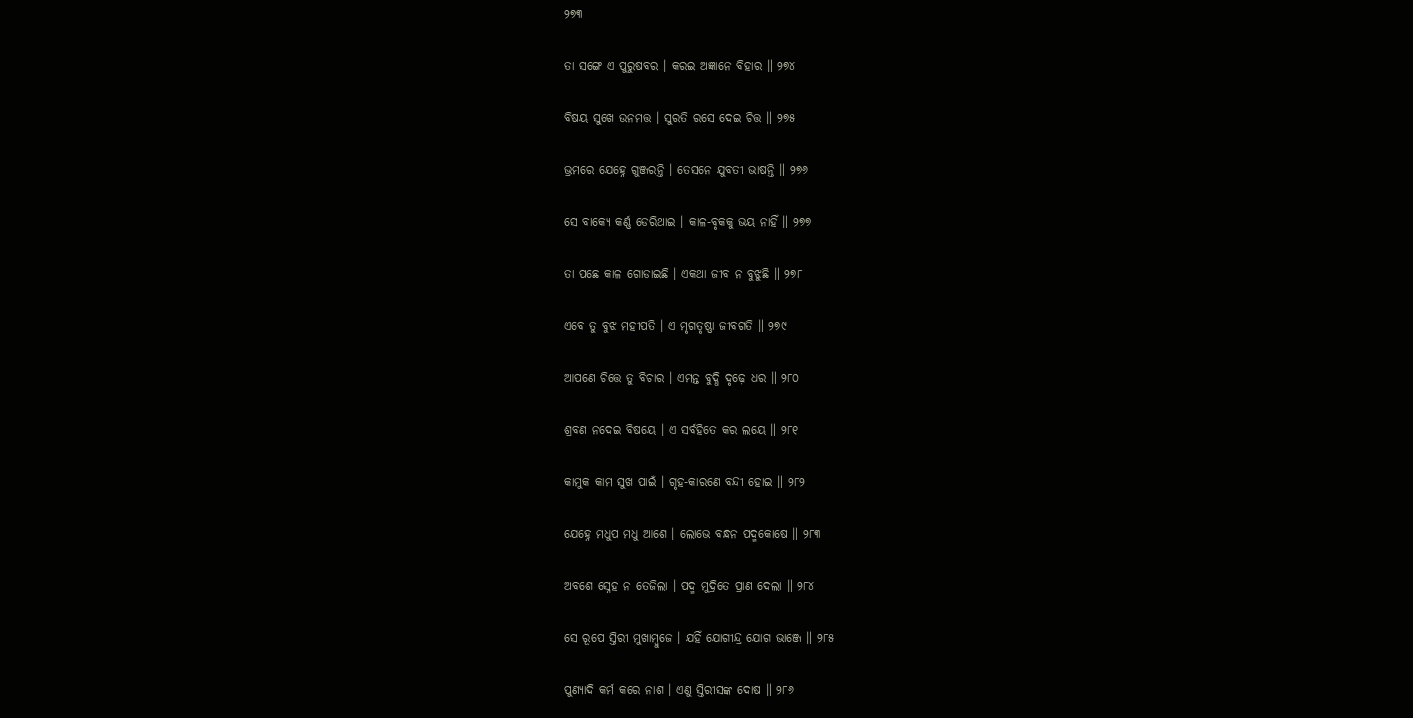୨୭୩

ତା ସଙ୍ଗେ ଏ ପୁରୁଷବର । କରଇ ଅଜ୍ଞାନେ ବିହାର ॥ ୨୭୪

ବିଷୟ ସୁଖେ ଉନମତ୍ତ । ସୁରତି ରସେ ଦେଇ ଚିତ୍ତ ॥ ୨୭୫

ଭ୍ରମରେ ଯେହ୍ନେ ଗୁଞ୍ଜରନ୍ତି । ତେସନେ ଯୁବତୀ ଭାଷନ୍ତି ॥ ୨୭୬

ସେ ବାକ୍ୟେ କର୍ଣ୍ଣ ଡେରିଥାଇ । କାଳ-ବୃକକୁ ଭୟ ନାହିଁ ॥ ୨୭୭

ତା ପଛେ କାଳ ଗୋଡାଇଛି । ଏକଥା ଜୀବ ନ ବୁଝୁଛି ॥ ୨୭୮

ଏବେ ତୁ ବୁଝ ମହୀପତି । ଏ ମୃଗତୃଷ୍ଣା ଜୀବଗତି ॥ ୨୭୯

ଆପଣେ ଚିତ୍ତେ ତୁ ବିଚାର । ଏମନ୍ତ ବୁଦ୍ଧି ଦୃଢ଼େ ଧର ॥ ୨୮୦

ଶ୍ରବଣ ନଦେଇ ବିଷୟେ । ଏ ସର୍ବହିତେ କର ଲୟେ ॥ ୨୮୧

କାମୁକ କାମ ସୁଖ ପାଇଁ । ଗୃହ-କାରଣେ ବନ୍ଦୀ ହୋଇ ॥ ୨୮୨

ଯେହ୍ନେ ମଧୁପ ମଧୁ ଆଶେ । ଲୋଭେ ବନ୍ଧନ ପଦ୍ମକୋଷେ ॥ ୨୮୩

ଅବଶେ ସ୍ନେହ ନ ତେଜିଲା । ପଦ୍ମ ମୁଦ୍ରିତେ ପ୍ରାଣ ଦେଲା ॥ ୨୮୪

ସେ ରୂପେ ସ୍ତିରୀ ମୁଖାମ୍ବୁଜେ । ଯହିଁ ଯୋଗୀନ୍ଦ୍ର ଯୋଗ ଭାଞ୍ଜେ ॥ ୨୮୫

ପୁଣ୍ୟାଦି କର୍ମ କରେ ନାଶ । ଏଣୁ ସ୍ତିରୀସଙ୍କ ଦୋଷ ॥ ୨୮୬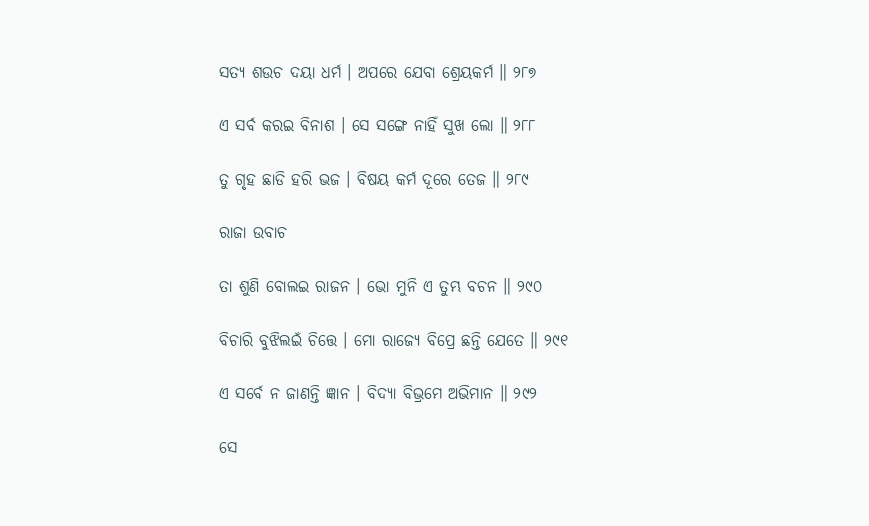ସତ୍ୟ ଶଉଚ ଦୟା ଧର୍ମ । ଅପରେ ଯେବା ଶ୍ରେୟକର୍ମ ॥ ୨୮୭

ଏ ସର୍ବ କରଇ ବିନାଶ । ସେ ସଙ୍ଗେ ନାହିଁ ସୁଖ ଲୋ ॥ ୨୮୮

ତୁ ଗୃହ ଛାଡି ହରି ଭଜ । ବିଷୟ କର୍ମ ଦୂରେ ତେଜ ॥ ୨୮୯

ରାଜା ଉବାଚ

ତା ଶୁଣି ବୋଲଇ ରାଜନ । ଭୋ ମୁନି ଏ ତୁମ୍ଭ ବଚନ ॥ ୨୯୦

ବିଚାରି ବୁଝିଲଇଁ ଚିତ୍ତେ । ମୋ ରାଜ୍ୟେ ବିପ୍ରେ ଛନ୍ତି ଯେତେ ॥ ୨୯୧

ଏ ସର୍ବେ ନ ଜାଣନ୍ତି ଜ୍ଞାନ । ବିଦ୍ୟା ବିଭ୍ରମେ ଅଭିମାନ ॥ ୨୯୨

ସେ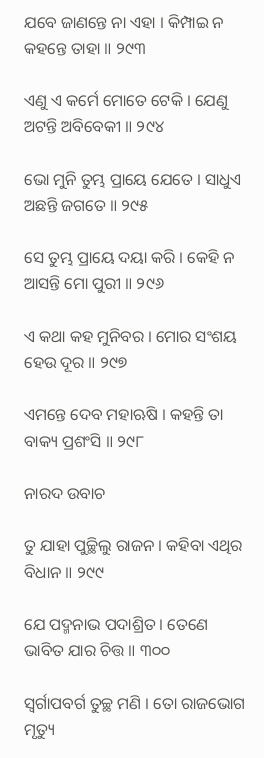ଯବେ ଜାଣନ୍ତେ ନା ଏହା । କିମ୍ପାଇ ନ କହନ୍ତେ ତାହା ॥ ୨୯୩

ଏଣୁ ଏ କର୍ମେ ମୋତେ ଟେକି । ଯେଣୁ ଅଟନ୍ତି ଅବିବେକୀ ॥ ୨୯୪

ଭୋ ମୁନି ତୁମ୍ଭ ପ୍ରାୟେ ଯେତେ । ସାଧୁଏ ଅଛନ୍ତି ଜଗତେ ॥ ୨୯୫

ସେ ତୁମ୍ଭ ପ୍ରାୟେ ଦୟା କରି । କେହି ନ ଆସନ୍ତି ମୋ ପୁରୀ ॥ ୨୯୬

ଏ କଥା କହ ମୁନିବର । ମୋର ସଂଶୟ ହେଉ ଦୂର ॥ ୨୯୭

ଏମନ୍ତେ ଦେବ ମହାଋଷି । କହନ୍ତି ତା ବାକ୍ୟ ପ୍ରଶଂସି ॥ ୨୯୮

ନାରଦ ଉବାଚ

ତୁ ଯାହା ପୁଚ୍ଛିଲୁ ରାଜନ । କହିବା ଏଥିର ବିଧାନ ॥ ୨୯୯

ଯେ ପଦ୍ମନାଭ ପଦାଶ୍ରିତ । ତେଣେ ଭାବିତ ଯାର ଚିତ୍ତ ॥ ୩୦୦

ସ୍ୱର୍ଗାପବର୍ଗ ତୁଚ୍ଛ ମଣି । ତୋ ରାଜଭୋଗ ମୃତ୍ୟୁ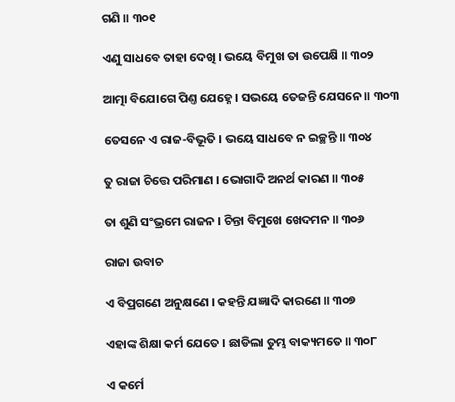ଗଣି ॥ ୩୦୧

ଏଣୁ ସାଧବେ ତାହା ଦେଖି । ଭୟେ ବିମୁଖ ତା ଉପେକ୍ଷି ॥ ୩୦୨

ଆତ୍ମା ବିଯୋଗେ ପିଣ୍ତ ଯେହ୍ନେ । ସଭୟେ ତେଜନ୍ତି ଯେସନେ ॥ ୩୦୩

ତେସନେ ଏ ରାଜ-ବିଭୂତି । ଭୟେ ସାଧବେ ନ ଇଚ୍ଛନ୍ତି ॥ ୩୦୪

ତୁ ରାଜା ଚିତ୍ତେ ପରିମାଣ । ଭୋଗାଦି ଅନର୍ଥ କାରଣ ॥ ୩୦୫

ତା ଶୁଣି ସଂଭ୍ରମେ ରାଜନ । ଚିନ୍ତା ବିମୁଖେ ଖେଦମନ ॥ ୩୦୬

ରାଜା ଉବାଚ

ଏ ବିପ୍ରଗଣେ ଅନୁକ୍ଷଣେ । କହନ୍ତି ଯଜ୍ଞାଦି କାରଣେ ॥ ୩୦୭

ଏହାଙ୍କ ଶିକ୍ଷା କର୍ମ ଯେତେ । ଛାଡିଲା ତୁମ୍ଭ ବାକ୍ୟମତେ ॥ ୩୦୮

ଏ କର୍ମେ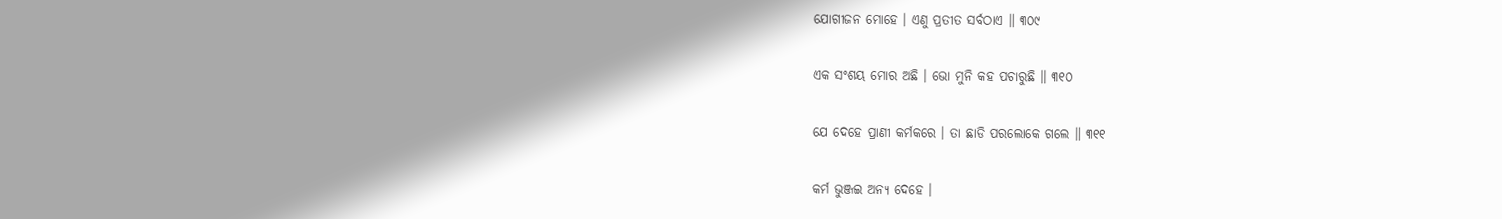ଯୋଗୀଜନ ମୋହେ । ଏଣୁ ପ୍ରତୀତ ସର୍ବଠାଏ ॥ ୩୦୯

ଏକ ସଂଶୟ ମୋର ଅଛି । ଭୋ ମୁନି କହ ପଚାରୁଛି ॥ ୩୧୦

ଯେ ଦେହେ ପ୍ରାଣୀ କର୍ମକରେ । ତା ଛାଡି ପରଲୋକେ ଗଲେ ॥ ୩୧୧

କର୍ମ ଭୁଞ୍ଜଇ ଅନ୍ୟ ଦେହେ ।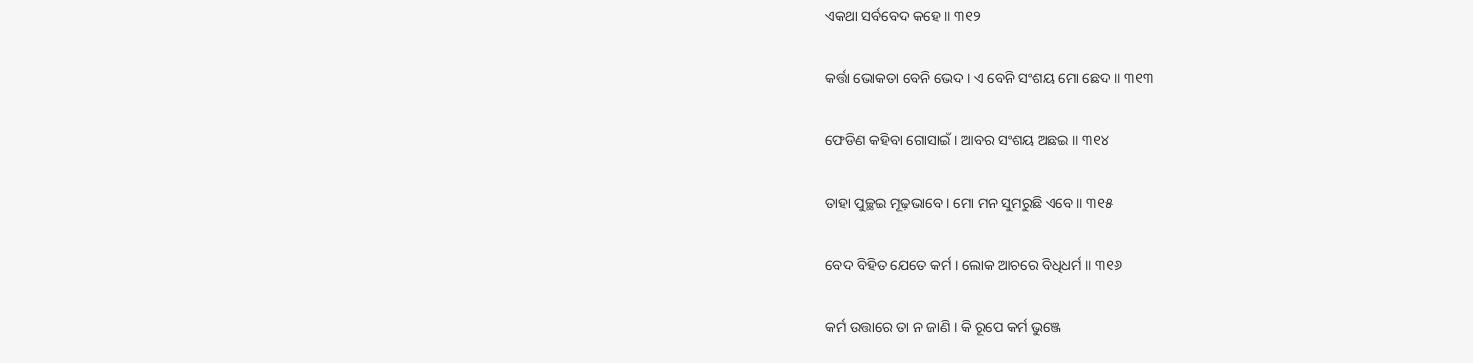ଏକଥା ସର୍ବବେଦ କହେ ॥ ୩୧୨

କର୍ତ୍ତା ଭୋକତା ବେନି ଭେଦ । ଏ ବେନି ସଂଶୟ ମୋ ଛେଦ ॥ ୩୧୩

ଫେଡିଣ କହିବା ଗୋସାଇଁ । ଆବର ସଂଶୟ ଅଛଇ ॥ ୩୧୪

ତାହା ପୁଚ୍ଛଇ ମୂଢ଼ଭାବେ । ମୋ ମନ ସୁମରୁଛି ଏବେ ॥ ୩୧୫

ବେଦ ବିହିତ ଯେତେ କର୍ମ । ଲୋକ ଆଚରେ ବିଧିଧର୍ମ ॥ ୩୧୬

କର୍ମ ଉତ୍ତାରେ ତା ନ ଜାଣି । କି ରୂପେ କର୍ମ ଭୁଞ୍ଜେ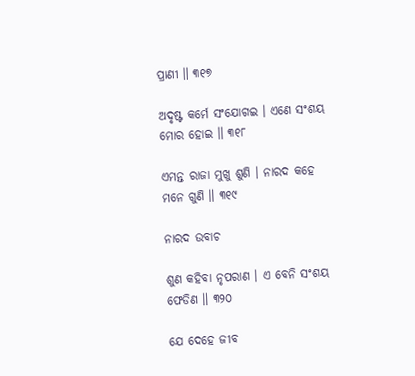ପ୍ରାଣୀ ॥ ୩୧୭

ଅଦୃଷ୍ଟ କର୍ମେ ସଂଯୋଗଇ । ଏଣେ ସଂଶୟ ମୋର ହୋଇ ॥ ୩୧୮

ଏମନ୍ତ ରାଜା ମୁଖୁ ଶୁଣି । ନାରଦ କହେ ମନେ ଗୁଣି ॥ ୩୧୯

ନାରଦ ଉବାଚ

ଶୁଣ କହିବା ନୃପରାଣ । ଏ ବେନି ସଂଶୟ ଫେଡିଣ ॥ ୩୨୦

ଯେ ଦେହେ ଜୀବ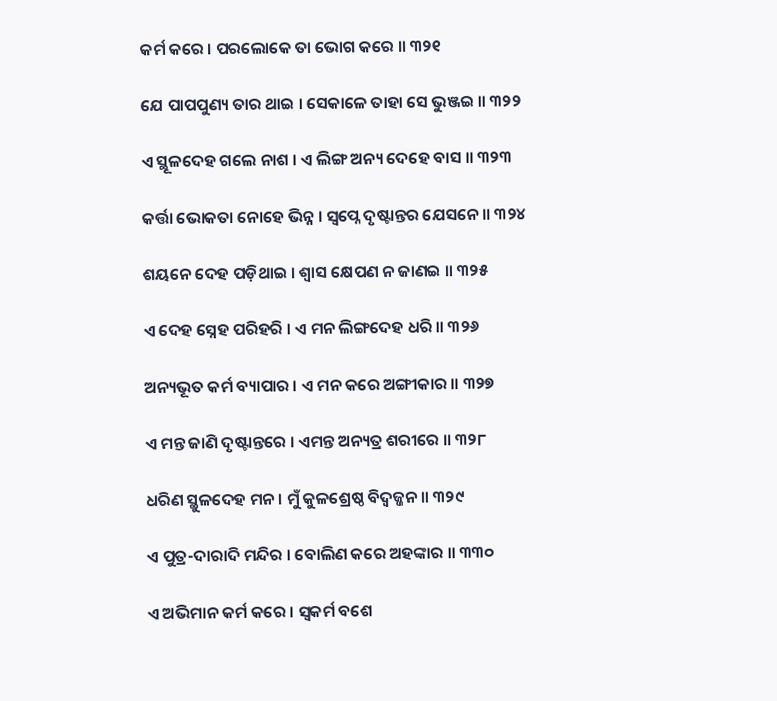କର୍ମ କରେ । ପରଲୋକେ ତା ଭୋଗ କରେ ॥ ୩୨୧

ଯେ ପାପପୁଣ୍ୟ ତାର ଥାଇ । ସେକାଳେ ତାହା ସେ ଭୁଞ୍ଜଇ ॥ ୩୨୨

ଏ ସ୍ଥୂଳଦେହ ଗଲେ ନାଶ । ଏ ଲିଙ୍ଗ ଅନ୍ୟ ଦେହେ ବାସ ॥ ୩୨୩

କର୍ତ୍ତା ଭୋକତା ନୋହେ ଭିନ୍ନ । ସ୍ୱପ୍ନେ ଦୃଷ୍ଟାନ୍ତର ଯେସନେ ॥ ୩୨୪

ଶୟନେ ଦେହ ପଡ଼ିଥାଇ । ଶ୍ୱାସ କ୍ଷେପଣ ନ ଜାଣଇ ॥ ୩୨୫

ଏ ଦେହ ସ୍ନେହ ପରିହରି । ଏ ମନ ଲିଙ୍ଗଦେହ ଧରି ॥ ୩୨୬

ଅନ୍ୟଭୂତ କର୍ମ ବ୍ୟାପାର । ଏ ମନ କରେ ଅଙ୍ଗୀକାର ॥ ୩୨୭

ଏ ମନ୍ତ ଜାଣି ଦୃଷ୍ଟାନ୍ତରେ । ଏମନ୍ତ ଅନ୍ୟତ୍ର ଶରୀରେ ॥ ୩୨୮

ଧରିଣ ସ୍ଥୁଳଦେହ ମନ । ମୁଁ କୁଳଶ୍ରେଷ୍ଠ ବିଦ୍ୱଜ୍ଜନ ॥ ୩୨୯

ଏ ପୁତ୍ର-ଦାରାଦି ମନ୍ଦିର । ବୋଲିଣ କରେ ଅହଙ୍କାର ॥ ୩୩୦

ଏ ଅଭିମାନ କର୍ମ କରେ । ସ୍ୱକର୍ମ ବଶେ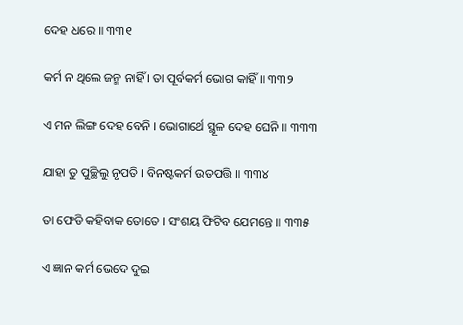ଦେହ ଧରେ ॥ ୩୩୧

କର୍ମ ନ ଥିଲେ ଜନ୍ମ ନାହିଁ । ତା ପୂର୍ବକର୍ମ ଭୋଗ କାହିଁ ॥ ୩୩୨

ଏ ମନ ଲିଙ୍ଗ ଦେହ ବେନି । ଭୋଗାର୍ଥେ ସ୍ଥୂଳ ଦେହ ଘେନି ॥ ୩୩୩

ଯାହା ତୁ ପୁଚ୍ଛିଲୁ ନୃପତି । ବିନଷ୍ଟକର୍ମ ଉତପତ୍ତି ॥ ୩୩୪

ତା ଫେଡି କହିବାକ ତୋତେ । ସଂଶୟ ଫିଟିବ ଯେମନ୍ତେ ॥ ୩୩୫

ଏ ଜ୍ଞାନ କର୍ମ ଭେଦେ ଦୁଇ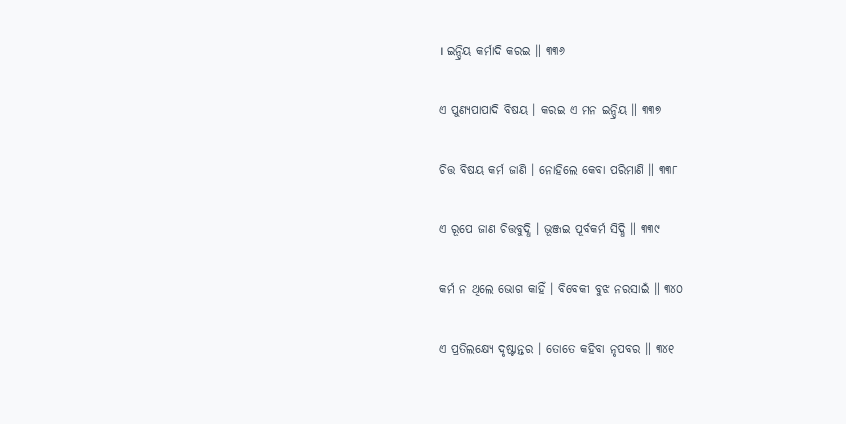। ଇନ୍ଦ୍ରିୟ କର୍ମାଦି କରଇ ॥ ୩୩୬

ଏ ପୁଣ୍ୟପାପାଦି ବିଷୟ । କରଇ ଏ ମନ ଇନ୍ଦ୍ରିୟ ॥ ୩୩୭

ଚିତ୍ତ ବିଷୟ କର୍ମ ଜାଣି । ନୋହିଲେ କେବା ପରିମାଣି ॥ ୩୩୮

ଏ ରୂପେ ଜାଣ ଚିତ୍ତବୁଦ୍ଧି । ଭୂଞ୍ଜଇ ପୂର୍ବକର୍ମ ସିଦ୍ଧି ॥ ୩୩୯

କର୍ମ ନ ଥିଲେ ଭୋଗ କାହିଁ । ବିବେକୀ ବୁଝ ନରସାଇଁ ॥ ୩୪୦

ଏ ପ୍ରତିଲକ୍ଷ୍ୟେ ଦୃଷ୍ଟାନ୍ତର । ତୋତେ କହିବା ନୃପବର ॥ ୩୪୧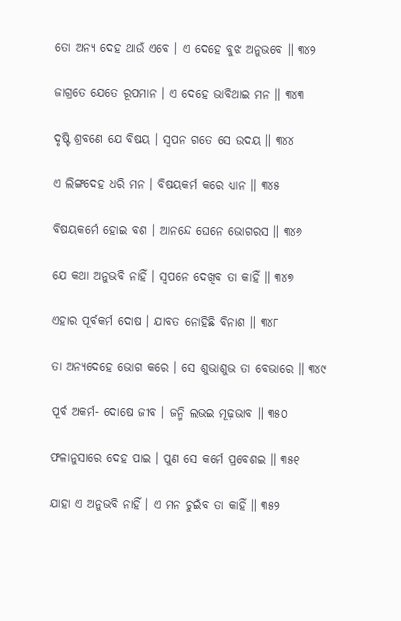ତୋ ଅନ୍ୟ ଦେହ ଥାଉଁ ଏବେ । ଏ ଦେହେ ବୁଝ ଅନୁଭବେ ॥ ୩୪୨

ଜାଗ୍ରତେ ଯେତେ ରୂପମାନ । ଏ ଦେହେ ଭାବିଥାଇ ମନ ॥ ୩୪୩

ଦୃଷ୍ଟି ଶ୍ରବଣେ ଯେ ବିଷୟ । ସ୍ୱପନ ଗତେ ସେ ଉଦୟ ॥ ୩୪୪

ଏ ଲିଙ୍ଗଦେହ ଧରି ମନ । ବିଷୟକର୍ମ କରେ ଧ୍ୟାନ ॥ ୩୪୫

ବିଷୟକର୍ମେ ହୋଇ ବଶ । ଆନନ୍ଦେ ଘେନେ ଭୋଗରସ ॥ ୩୪୬

ଯେ କଥା ଅନୁଭବି ନାହିଁ । ସ୍ୱପନେ ଦେଖିବ ତା କାହିଁ ॥ ୩୪୭

ଏହାର ପୂର୍ବକର୍ମ ଦୋଷ । ଯାବତ ନୋହିଛି ବିନାଶ ॥ ୩୪୮

ତା ଅନ୍ୟଦେହେ ଭୋଗ କରେ । ସେ ଶୁଭାଶୁଭ ତା ବେଭାରେ ॥ ୩୪୯

ପୂର୍ବ ଅକର୍ମ- ଦୋଷେ ଜୀବ । ଜନ୍ମି ଲଭଇ ମୂଢ଼ଭାବ ॥ ୩୫୦

ଫଳାନୁସାରେ ଦେହ ପାଇ । ପୁଣ ସେ କର୍ମେ ପ୍ରବେଶଇ ॥ ୩୫୧

ଯାହା ଏ ଅନୁଭବି ନାହିଁ । ଏ ମନ ଚୁଇଁବ ତା କାହିଁ ॥ ୩୫୨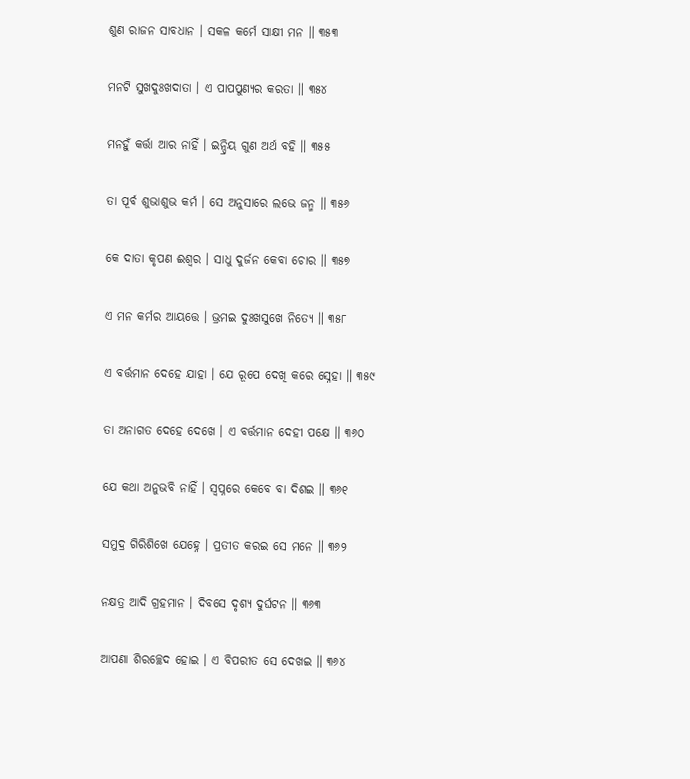ଶୁଣ ରାଜନ ସାବଧାନ । ସକଳ କର୍ମେ ସାକ୍ଷୀ ମନ ॥ ୩୫୩

ମନଟି ସୁଖଦୁଃଖଦାତା । ଏ ପାପପୁଣ୍ୟର କରତା ॥ ୩୫୪

ମନହୁଁ କର୍ତ୍ତା ଆର ନାହିଁ । ଇନ୍ଦ୍ରିୟ ଗୁଣ ଅର୍ଥ ବହି ॥ ୩୫୫

ତା ପୂର୍ବ ଶୁଭାଶୁଭ କର୍ମ । ସେ ଅନୁସାରେ ଲଭେ ଜନ୍ମ ॥ ୩୫୬

କେ ଦାତା କୃପଣ ଈଶ୍ୱର । ସାଧୁ ଦୁର୍ଜନ କେବା ଚୋର ॥ ୩୫୭

ଏ ମନ କର୍ମର ଆୟତ୍ତେ । ଭ୍ରମଇ ଦୁଃଖସୁଖେ ନିତ୍ୟେ ॥ ୩୫୮

ଏ ବର୍ତ୍ତମାନ ଦେହେ ଯାହା । ଯେ ରୂପେ ଦେଖି କରେ ସ୍ନେହା ॥ ୩୫୯

ତା ଅନାଗତ ଦେହେ ଦେଖେ । ଏ ବର୍ତ୍ତମାନ ଦେହୀ ପକ୍ଷେ ॥ ୩୬୦

ଯେ କଥା ଅନୁଭବି ନାହିଁ । ସ୍ୱପ୍ନରେ କେବେ ବା ଦିଶଇ ॥ ୩୬୧

ସମୁଦ୍ର ଗିରିଶିଖେ ଯେହ୍ନେ । ପ୍ରତୀତ କରଇ ସେ ମନେ ॥ ୩୬୨

ନକ୍ଷତ୍ର ଆଦି ଗ୍ରହମାନ । ଦିବସେ ଦୃଶ୍ୟ ଦୁର୍ଘଟନ ॥ ୩୬୩

ଆପଣା ଶିରଚ୍ଛେଦ ହୋଇ । ଏ ବିପରୀତ ସେ ଦେଖଇ ॥ ୩୬୪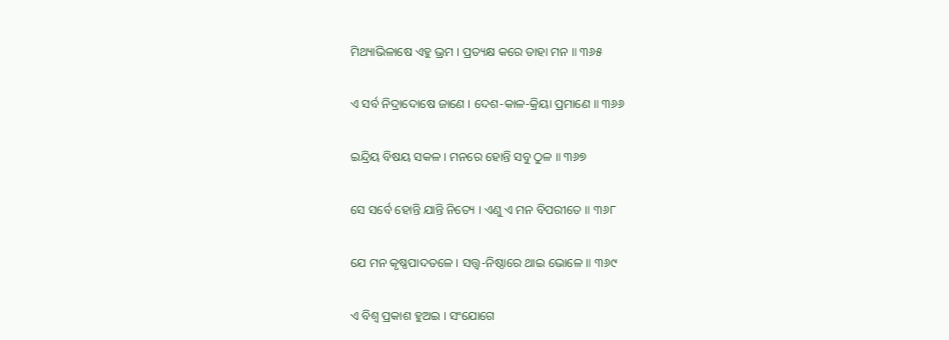ମିଥ୍ୟାଭିଳାଷେ ଏହୁ ଭ୍ରମ । ପ୍ରତ୍ୟକ୍ଷ କରେ ତାହା ମନ ॥ ୩୬୫

ଏ ସର୍ବ ନିଦ୍ରାଦୋଷେ ଜାଣେ । ଦେଶ-କାଳ-କ୍ରିୟା ପ୍ରମାଣେ ॥ ୩୬୬

ଇନ୍ଦ୍ରିୟ ବିଷୟ ସକଳ । ମନରେ ହୋନ୍ତି ସବୁ ଠୁଳ ॥ ୩୬୭

ସେ ସର୍ବେ ହୋନ୍ତି ଯାନ୍ତି ନିତ୍ୟେ । ଏଣୁ ଏ ମନ ବିପରୀତେ ॥ ୩୬୮

ଯେ ମନ କୃଷ୍ଣପାଦତଳେ । ସ‌ତ୍ତ୍ୱ-ନିଷ୍ଠାରେ ଥାଇ ଭୋଳେ ॥ ୩୬୯

ଏ ବିଶ୍ୱ ପ୍ରକାଶ ହୁଅଇ । ସଂଯୋଗେ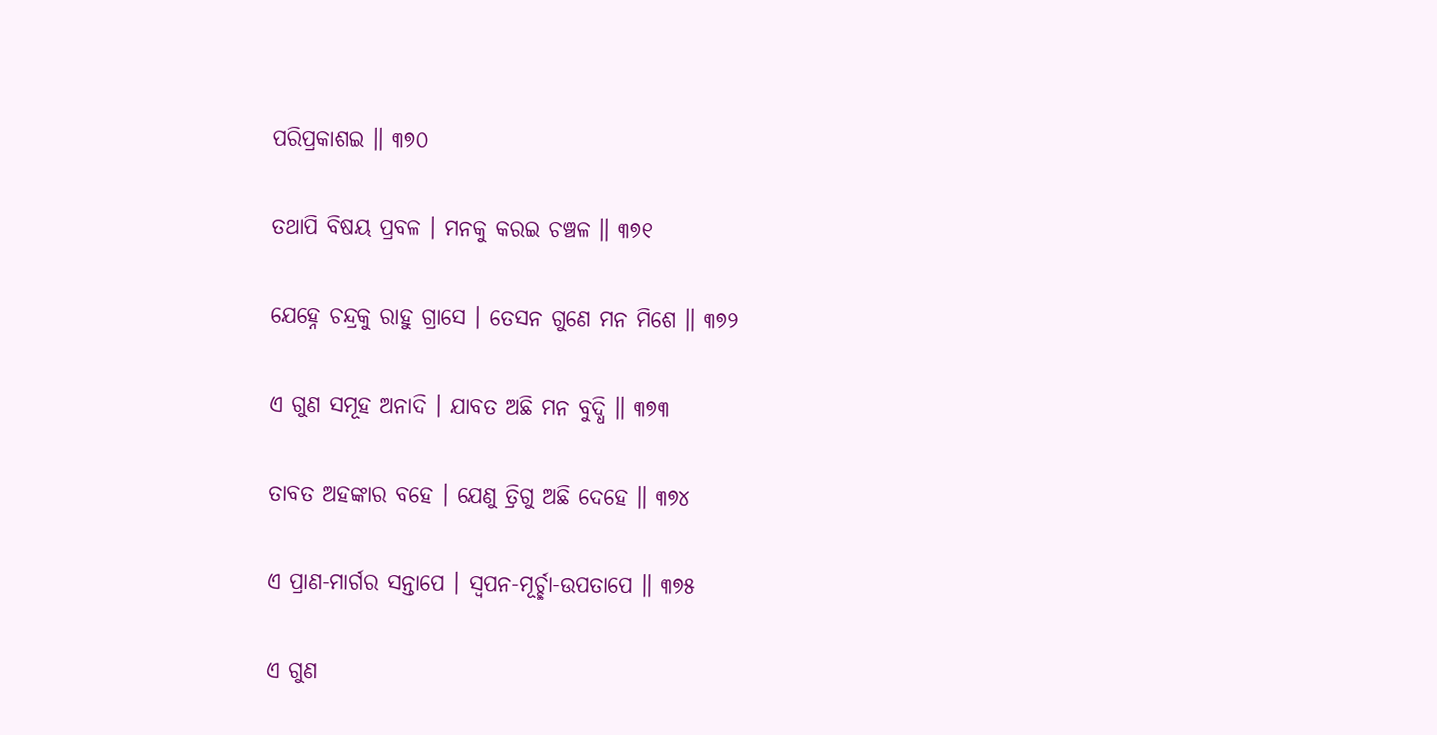ପରିପ୍ରକାଶଇ ॥ ୩୭୦

ତଥାପି ବିଷୟ ପ୍ରବଳ । ମନକୁ କରଇ ଚଞ୍ଚଳ ॥ ୩୭୧

ଯେହ୍ନେ ଚନ୍ଦ୍ରକୁ ରାହୁ ଗ୍ରାସେ । ତେସନ ଗୁଣେ ମନ ମିଶେ ॥ ୩୭୨

ଏ ଗୁଣ ସମୂହ ଅନାଦି । ଯାବତ ଅଛି ମନ ବୁଦ୍ଧି ॥ ୩୭୩

ତାବତ ଅହଙ୍କାର ବହେ । ଯେଣୁ ତ୍ରିଗୁ ଅଛି ଦେହେ ॥ ୩୭୪

ଏ ପ୍ରାଣ-ମାର୍ଗର ସନ୍ତାପେ । ସ୍ୱପନ-ମୂର୍ଚ୍ଛା-ଉପତାପେ ॥ ୩୭୫

ଏ ଗୁଣ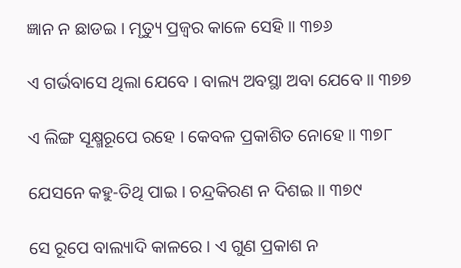ଜ୍ଞାନ ନ ଛାଡଇ । ମୃତ୍ୟୁ ପ୍ରଜ୍ୱର କାଳେ ସେହି ॥ ୩୭୬

ଏ ଗର୍ଭବାସେ ଥିଲା ଯେବେ । ବାଲ୍ୟ ଅବସ୍ଥା ଅବା ଯେବେ ॥ ୩୭୭

ଏ ଲିଙ୍ଗ ସୂକ୍ଷ୍ମରୂପେ ରହେ । କେବଳ ପ୍ରକାଶିତ ନୋହେ ॥ ୩୭୮

ଯେସନେ କହୁ-ତିଥି ପାଇ । ଚନ୍ଦ୍ରକିରଣ ନ ଦିଶଇ ॥ ୩୭୯

ସେ ରୂପେ ବାଲ୍ୟାଦି କାଳରେ । ଏ ଗୁଣ ପ୍ରକାଶ ନ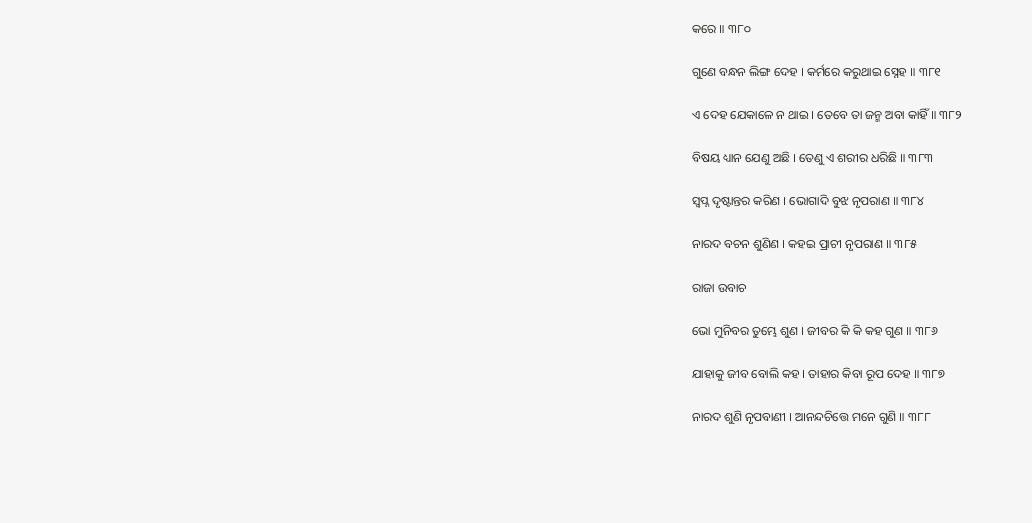କରେ ॥ ୩୮୦

ଗୁଣେ ବନ୍ଧନ ଲିଙ୍ଗ ଦେହ । କର୍ମରେ କରୁଥାଇ ସ୍ନେହ ॥ ୩୮୧

ଏ ଦେହ ଯେକାଳେ ନ ଥାଇ । ତେବେ ତା ଜନ୍ମ ଅବା କାହିଁ ॥ ୩୮୨

ବିଷୟ ଧ୍ୟାନ ଯେଣୁ ଅଛି । ତେଣୁ ଏ ଶରୀର ଧରିଛି ॥ ୩୮୩

ସ୍ୱପ୍ନ ଦୃଷ୍ଟାନ୍ତର କରିଣ । ଭୋଗାଦି ବୁଝ ନୃପରାଣ ॥ ୩୮୪

ନାରଦ ବଚନ ଶୁଣିଣ । କହଇ ପ୍ରାଚୀ ନୃପରାଣ ॥ ୩୮୫

ରାଜା ଉବାଚ

ଭୋ ମୁନିବର ତୁମ୍ଭେ ଶୁଣ । ଜୀବର କି କି କହ ଗୁଣ ॥ ୩୮୬

ଯାହାକୁ ଜୀବ ବୋଲି କହ । ତାହାର କିବା ରୂପ ଦେହ ॥ ୩୮୭

ନାରଦ ଶୁଣି ନୃପବାଣୀ । ଆନନ୍ଦଚିତ୍ତେ ମନେ ଗୁଣି ॥ ୩୮୮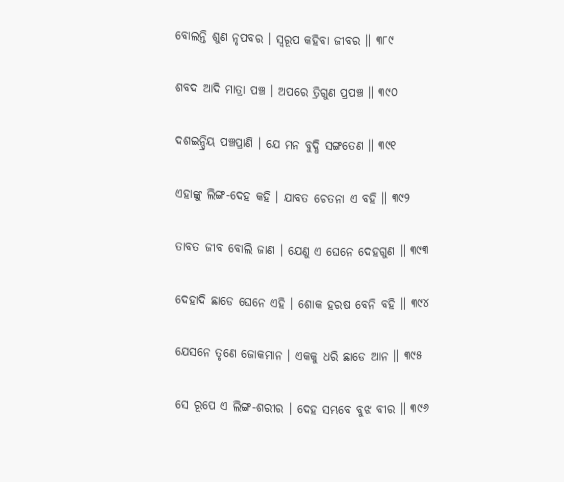ବୋଲନ୍ତି ଶୁଣ ନୃପବର । ସ୍ୱରୂପ କହିବା ଜୀବର ॥ ୩୮୯

ଶବଦ ଆଦି ମାତ୍ରା ପଞ୍ଚ । ଅପରେ ତ୍ରିଗୁଣ ପ୍ରପଞ୍ଚ ॥ ୩୯୦

ଦଶଇନ୍ଦ୍ରିୟ ପଞ୍ଚପ୍ରାଣି । ଯେ ମନ ବୁଦ୍ଧି ସଙ୍ଗତେଣ ॥ ୩୯୧

ଏହାଙ୍କୁ ଲିଙ୍ଗ-ଦେହ କହି । ଯାବତ ଚେତନା ଏ ବହି ॥ ୩୯୨

ତାବତ ଜୀବ ବୋଲି ଜାଣ । ଯେଣୁ ଏ ଘେନେ ଦେହଗୁଣ ॥ ୩୯୩

ଦେହାଦି ଛାଡେ ଘେନେ ଏହି । ଶୋକ ହରଷ ବେନି ବହି ॥ ୩୯୪

ଯେସନେ ତୃଣେ ଜୋକମାନ । ଏକକୁ ଧରି ଛାଡେ ଆନ ॥ ୩୯୫

ସେ ରୂପେ ଏ ଲିଙ୍ଗ-ଶରୀର । ଦେହ ସମ୍ଭବେ ବୁଝ ବୀର ॥ ୩୯୬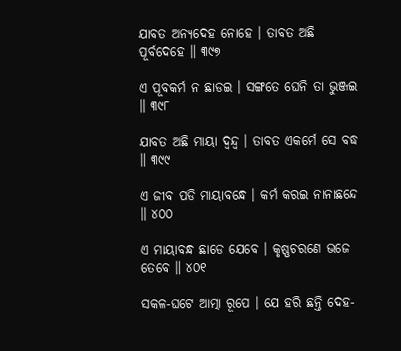ଯାବତ ଅନ୍ୟଦେହ ନୋହେ । ତାବତ ଅଛି ପୂର୍ବଦେହେ ॥ ୩୯୭

ଏ ପୂବକର୍ମ ନ ଛାଡଇ । ସଙ୍ଗତେ ଘେନି ତା ଭୁଞ୍ଜଇ ॥ ୩୯୮

ଯାବତ ଅଛି ମାୟା ଦ୍ୱନ୍ଦ୍ୱ । ତାବତ ଏକର୍ମେ ସେ ବଦ୍ଧ ॥ ୩୯୯

ଏ ଜୀବ ପଡି ମାୟାବନ୍ଧେ । କର୍ମ କରଇ ନାନାଛନ୍ଦେ ॥ ୪୦୦

ଏ ମାୟାବନ୍ଧ ଛାଡେ ଯେବେ । କୃଷ୍ଣଚରଣେ ଭଜେ ତେବେ ॥ ୪୦୧

ସକଳ-ଘଟେ ଆତ୍ମା ରୂପେ । ଯେ ହରି ଛନ୍ତି ଦେହ-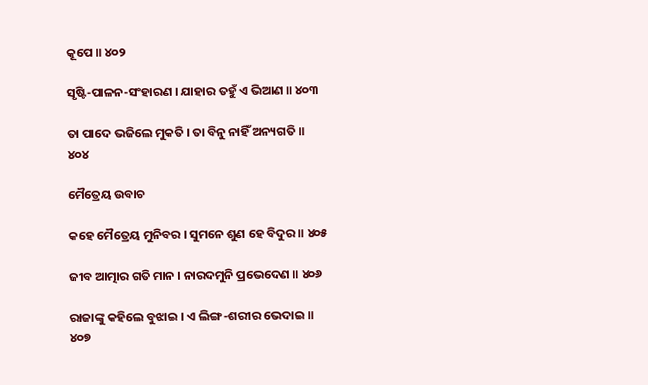କୂପେ ॥ ୪୦୨

ସୃଷ୍ଟି-ପାଳନ-ସଂହାରଣ । ଯାହାର ତହୁଁ ଏ ଭିଆଣ ॥ ୪୦୩

ତା ପାଦେ ଭଜିଲେ ମୁକତି । ତା ବିନୁ ନାହିଁ ଅନ୍ୟଗତି ॥ ୪୦୪

ମୈତ୍ରେୟ ଉବାଚ

କହେ ମୈତ୍ରେୟ ମୁନିବର । ସୁମନେ ଶୁଣ ହେ ବିଦୁର ॥ ୪୦୫

ଜୀବ ଆତ୍ମାର ଗତି ମାନ । ନାରଦମୁନି ପ୍ରଭେଦେଣ ॥ ୪୦୬

ରାଜାଙ୍କୁ କହିଲେ ବୁଝାଇ । ଏ ଲିଙ୍ଗ-ଶରୀର ଭେଦାଇ ॥ ୪୦୭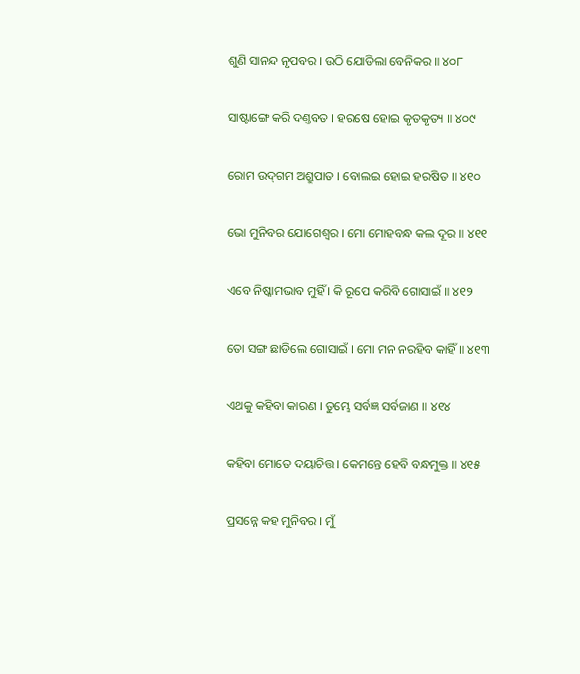ଶୁଣି ସାନନ୍ଦ ନୃପବର । ଉଠି ଯୋଡିଲା ବେନିକର ॥ ୪୦୮

ସାଷ୍ଟାଙ୍ଗେ କରି ଦଣ୍ତବତ । ହରଷେ ହୋଇ କୃତକୃତ୍ୟ ॥ ୪୦୯

ରୋମ ଉଦ୍‌ଗମ ଅଶ୍ରୁପାତ । ବୋଲଇ ହୋଇ ହରଷିତ ॥ ୪୧୦

ଭୋ ମୁନିବର ଯୋଗେଶ୍ୱର । ମୋ ମୋହବନ୍ଧ କଲ ଦୂର ॥ ୪୧୧

ଏବେ ନିଷ୍କାମଭାବ ମୁହିଁ । କି ରୂପେ କରିବି ଗୋସାଇଁ ॥ ୪୧୨

ତୋ ସଙ୍ଗ ଛାଡିଲେ ଗୋସାଇଁ । ମୋ ମନ ନରହିବ କାହିଁ ॥ ୪୧୩

ଏଥକୁ କହିବା କାରଣ । ତୁମ୍ଭେ ସର୍ବଜ୍ଞ ସର୍ବଜାଣ ॥ ୪୧୪

କହିବା ମୋତେ ଦୟାଚିତ୍ତ । କେମନ୍ତେ ହେବି ବନ୍ଧମୁକ୍ତ ॥ ୪୧୫

ପ୍ରସନ୍ନେ କହ ମୁନିବର । ମୁଁ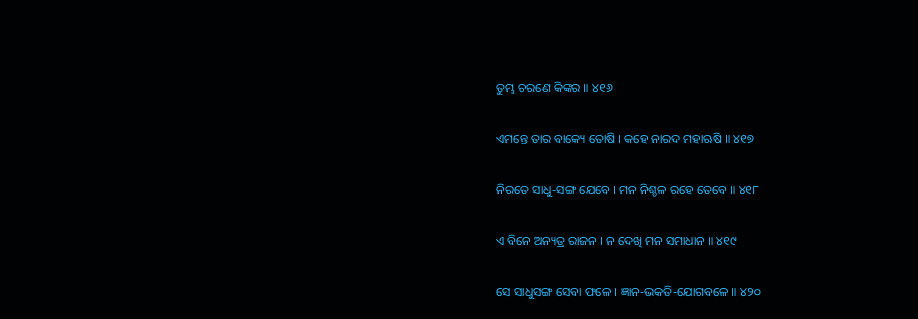ତୁମ୍ଭ ଚରଣେ କିଙ୍କର ॥ ୪୧୬

ଏମନ୍ତେ ତାର ବାକ୍ୟେ ତୋଷି । କହେ ନାରଦ ମହାଋଷି ॥ ୪୧୭

ନିରତେ ସାଧୁ-ସଙ୍ଗ ଯେବେ । ମନ ନିଶ୍ଚଳ ରହେ ତେବେ ॥ ୪୧୮

ଏ ବିନେ ଅନ୍ୟତ୍ର ରାଜନ । ନ ଦେଖି ମନ ସମାଧାନ ॥ ୪୧୯

ସେ ସାଧୁସଙ୍ଗ ସେବା ଫଳେ । ଜ୍ଞାନ-ଭକତି-ଯୋଗବଳେ ॥ ୪୨୦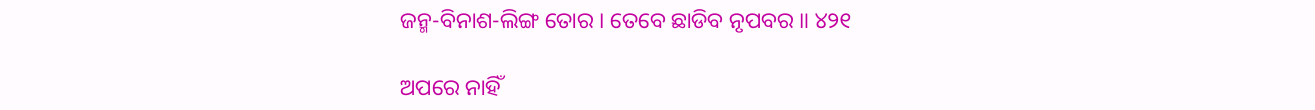ଜନ୍ମ-ବିନାଶ-ଲିଙ୍ଗ ତୋର । ତେବେ ଛାଡିବ ନୃପବର ॥ ୪୨୧

ଅପରେ ନାହିଁ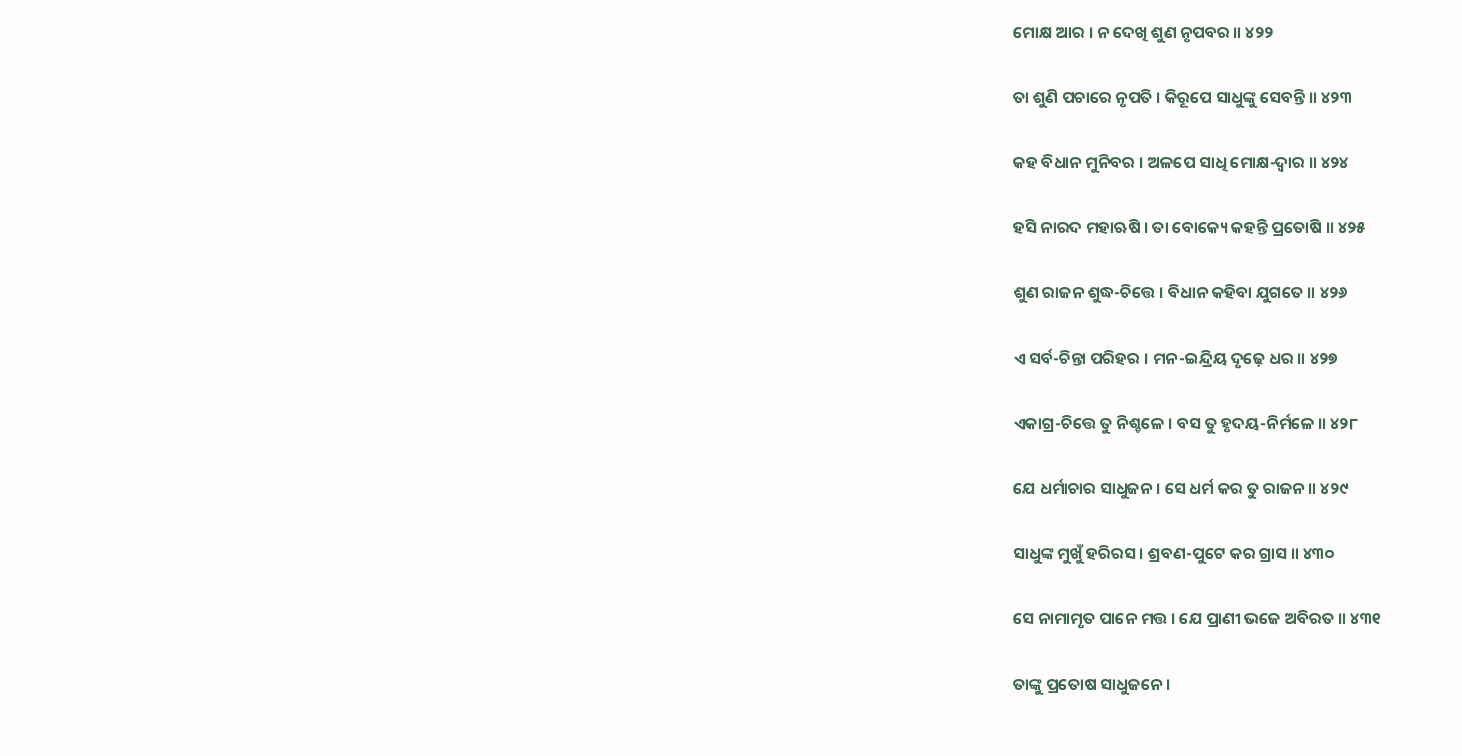ମୋକ୍ଷ ଆର । ନ ଦେଖି ଶୁଣ ନୃପବର ॥ ୪୨୨

ତା ଶୁଣି ପଚାରେ ନୃପତି । କିରୂପେ ସାଧୁଙ୍କୁ ସେବନ୍ତି ॥ ୪୨୩

କହ ବିଧାନ ମୁନିବର । ଅଳପେ ସାଧି ମୋକ୍ଷ-ଦ୍ୱାର ॥ ୪୨୪

ହସି ନାରଦ ମହାଋଷି । ତା ବୋକ୍ୟେ କହନ୍ତି ପ୍ରତୋଷି ॥ ୪୨୫

ଶୁଣ ରାଜନ ଶୁଦ୍ଧ-ଚିତ୍ତେ । ବିଧାନ କହିବା ଯୁଗତେ ॥ ୪୨୬

ଏ ସର୍ବ-ଚିନ୍ତା ପରିହର । ମନ-ଇନ୍ଦ୍ରିୟ ଦୃଢ଼େ ଧର ॥ ୪୨୭

ଏକାଗ୍ର-ଚିତ୍ତେ ତୁ ନିଶ୍ଚଳେ । ବସ ତୁ ହୃଦୟ-ନିର୍ମଳେ ॥ ୪୨୮

ଯେ ଧର୍ମାଚାର ସାଧୁଜନ । ସେ ଧର୍ମ କର ତୁ ରାଜନ ॥ ୪୨୯

ସାଧୁଙ୍କ ମୁଖୁଁ ହରିରସ । ଶ୍ରବଣ-ପୁଟେ କର ଗ୍ରାସ ॥ ୪୩୦

ସେ ନାମାମୃତ ପାନେ ମତ୍ତ । ଯେ ପ୍ରାଣୀ ଭଜେ ଅବିରତ ॥ ୪୩୧

ତାଙ୍କୁ ପ୍ରତୋଷ ସାଧୁଜନେ ।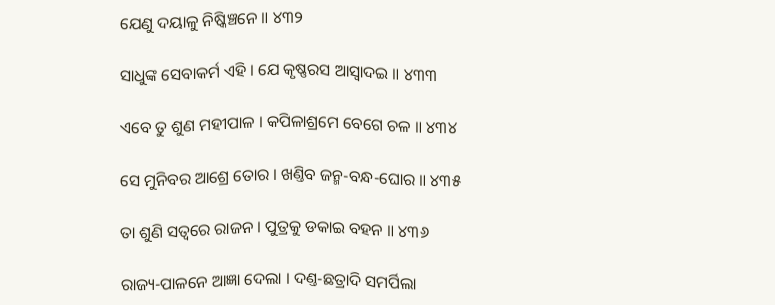ଯେଣୁ ଦୟାଳୁ ନିଷ୍କିଞ୍ଚନେ ॥ ୪୩୨

ସାଧୁଙ୍କ ସେବାକର୍ମ ଏହି । ଯେ କୃଷ୍ଣରସ ଆସ୍ୱାଦଇ ॥ ୪୩୩

ଏବେ ତୁ ଶୁଣ ମହୀପାଳ । କପିଳାଶ୍ରମେ ବେଗେ ଚଳ ॥ ୪୩୪

ସେ ମୁନିବର ଆଶ୍ରେ ତୋର । ଖଣ୍ତିବ ଜନ୍ମ-ବନ୍ଧ-ଘୋର ॥ ୪୩୫

ତା ଶୁଣି ସତ୍ୱରେ ରାଜନ । ପୁତ୍ରକୁ ଡକାଇ ବହନ ॥ ୪୩୬

ରାଜ୍ୟ-ପାଳନେ ଆଜ୍ଞା ଦେଲା । ଦଣ୍ତ-ଛତ୍ରାଦି ସମର୍ପିଲା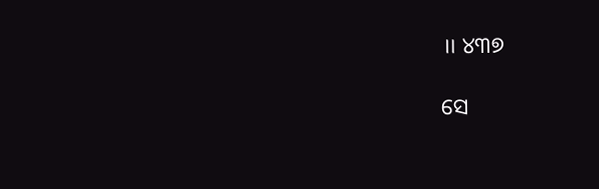॥ ୪୩୭

ସେ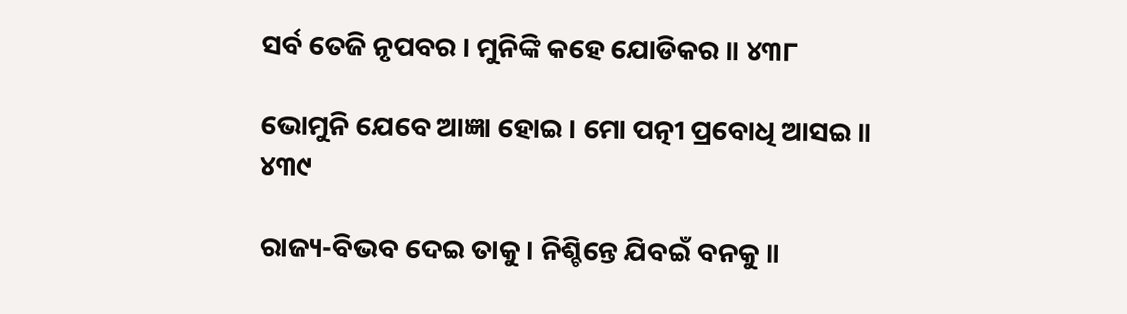ସର୍ବ ତେଜି ନୃପବର । ମୁନିଙ୍କି କହେ ଯୋଡିକର ॥ ୪୩୮

ଭୋମୁନି ଯେବେ ଆଜ୍ଞା ହୋଇ । ମୋ ପତ୍ନୀ ପ୍ରବୋଧି ଆସଇ ॥ ୪୩୯

ରାଜ୍ୟ-ବିଭବ ଦେଇ ତାକୁ । ନିଶ୍ଚିନ୍ତେ ଯିବଇଁ ବନକୁ ॥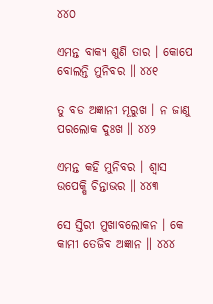୪୪୦

ଏମନ୍ତ ବାକ୍ୟ ଶୁଣି ତାର । କୋପେ ବୋଲନ୍ତି ମୁନିବର ॥ ୪୪୧

ତୁ ବଡ ଅଜ୍ଞାନୀ ମୂରୁଖ । ନ ଜାଣୁ ପରଲୋକ ଦୁଃଖ ॥ ୪୪୨

ଏମନ୍ତ କହି ମୁନିବର । ଶ୍ୱାସ ଉପେକ୍ଷି ଚିନ୍ତାଭର ॥ ୪୪୩

ସେ ସ୍ତିରୀ ମୁଖାବଲୋକନ । କେ କାମୀ ତେଜିବ ଅଜ୍ଞାନ ॥ ୪୪୪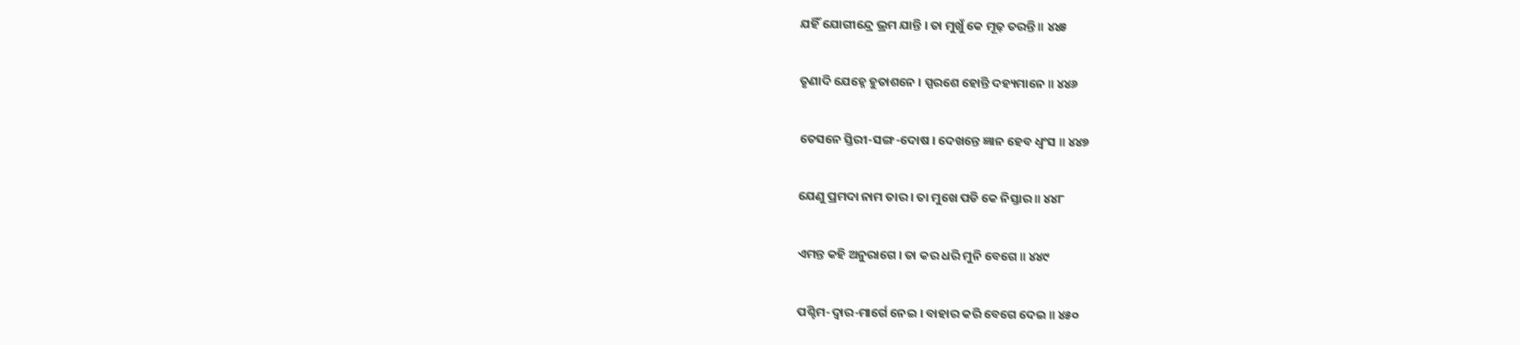ଯହିଁ ଯୋଗୀନ୍ଦ୍ରେ ଭ୍ରମ ଯାନ୍ତି । ତା ମୁଖୁଁ କେ ମୂଢ଼ ତରନ୍ତି ॥ ୪୪୫

ତୃଣାଦି ଯେହ୍ନେ ହୁତାଶନେ । ସ୍ପରଶେ ହୋନ୍ତି ଦହ୍ୟମାନେ ॥ ୪୪୬

ତେସନେ ସ୍ତିରୀ-ସଙ୍ଗ-ଦୋଷ । ଦେଖନ୍ତେ ଜ୍ଞାନ ହେବ ଧ୍ୱଂସ ॥ ୪୪୭

ଯେଣୁ ପ୍ରମଦା ନାମ ତାର । ତା ମୁଖେ ପଡି କେ ନିସ୍ତାର ॥ ୪୪୮

ଏମନ୍ତ କହି ଅନୁରାଗେ । ତା କର ଧରି ମୁନି ବେଗେ ॥ ୪୪୯

ପଶ୍ଚିମ-ଦ୍ୱାର-ମାର୍ଗେ ନେଇ । ବାହାର କରି ବେଗେ ଦେଇ ॥ ୪୫୦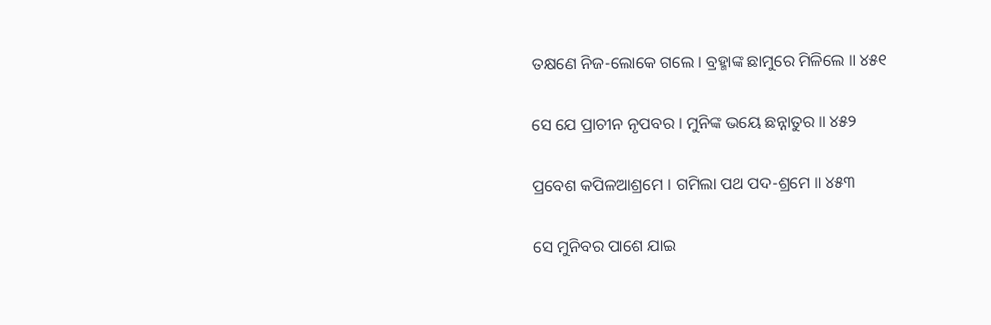ତକ୍ଷଣେ ନିଜ-ଲୋକେ ଗଲେ । ବ୍ରହ୍ମାଙ୍କ ଛାମୁରେ ମିଳିଲେ ॥ ୪୫୧

ସେ ଯେ ପ୍ରାଚୀନ ନୃପବର । ମୁନିଙ୍କ ଭୟେ ଛନ୍ନାତୁର ॥ ୪୫୨

ପ୍ରବେଶ କପିଳଆଶ୍ରମେ । ଗମିଲା ପଥ ପଦ-ଶ୍ରମେ ॥ ୪୫୩

ସେ ମୁନିବର ପାଶେ ଯାଇ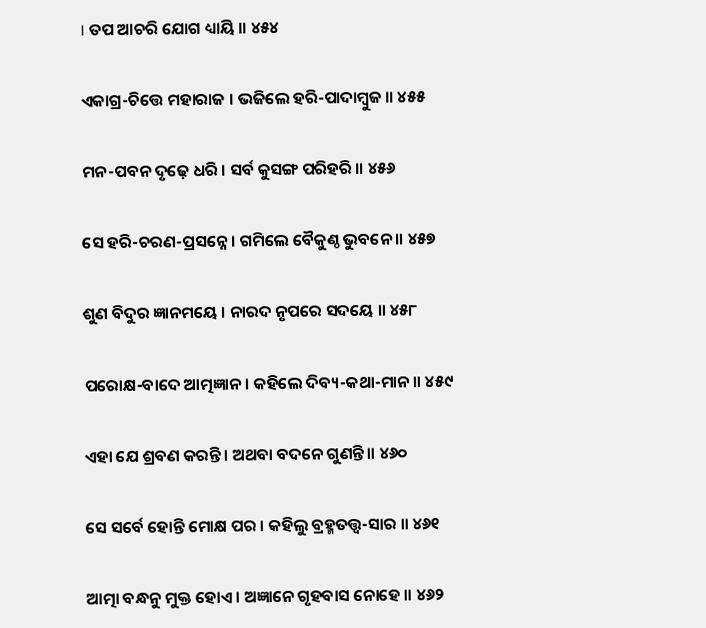। ତପ ଆଚରି ଯୋଗ ଧ୍ୟାୟି ॥ ୪୫୪

ଏକାଗ୍ର-ଚିତ୍ତେ ମହାରାଜ । ଭଜିଲେ ହରି-ପାଦାମ୍ବୁଜ ॥ ୪୫୫

ମନ-ପବନ ଦୃଢ଼େ ଧରି । ସର୍ବ କୁସଙ୍ଗ ପରିହରି ॥ ୪୫୬

ସେ ହରି-ଚରଣ-ପ୍ରସନ୍ନେ । ଗମିଲେ ବୈକୁଣ୍ଠ ଭୁବନେ ॥ ୪୫୭

ଶୁଣ ବିଦୁର ଜ୍ଞାନମୟେ । ନାରଦ ନୃପରେ ସଦୟେ ॥ ୪୫୮

ପରୋକ୍ଷ-ବାଦେ ଆତ୍ମଜ୍ଞାନ । କହିଲେ ଦିବ୍ୟ-କଥା-ମାନ ॥ ୪୫୯

ଏହା ଯେ ଶ୍ରବଣ କରନ୍ତି । ଅଥବା ବଦନେ ଗୁଣନ୍ତି ॥ ୪୬୦

ସେ ସର୍ବେ ହୋନ୍ତି ମୋକ୍ଷ ପର । କହିଲୁ ବ୍ରହ୍ମତ‌ତ୍ତ୍ୱ-ସାର ॥ ୪୬୧

ଆତ୍ମା ବନ୍ଧନୁ ମୁକ୍ତ ହୋଏ । ଅଜ୍ଞାନେ ଗୃହବାସ ନୋହେ ॥ ୪୬୨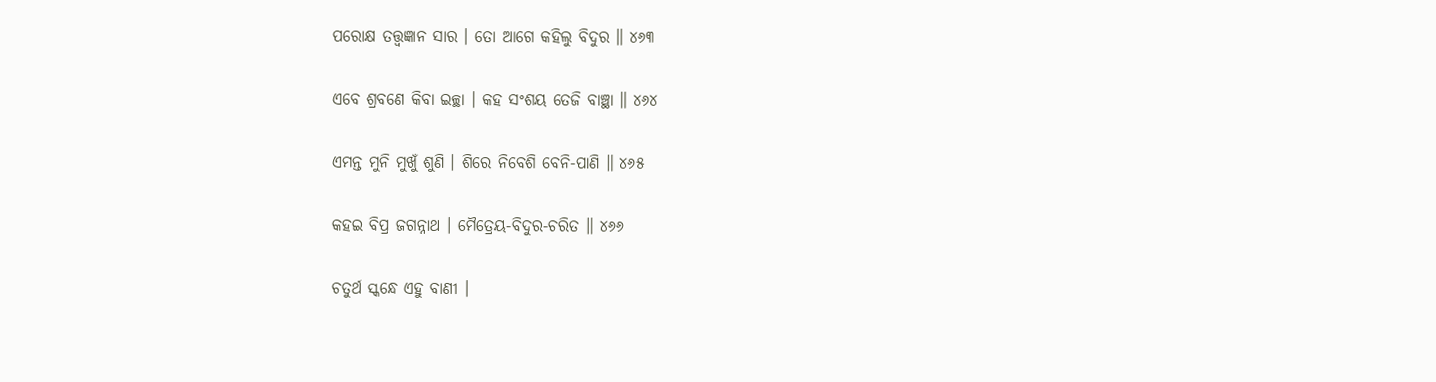ପରୋକ୍ଷ ତ‌ତ୍ତ୍ୱଜ୍ଞାନ ସାର । ତୋ ଆଗେ କହିଲୁ ବିଦୁର ॥ ୪୬୩

ଏବେ ଶ୍ରବଣେ କିବା ଇଚ୍ଛା । କହ ସଂଶୟ ତେଜି ବାଞ୍ଛା ॥ ୪୬୪

ଏମନ୍ତ ମୁନି ମୁଖୁଁ ଶୁଣି । ଶିରେ ନିବେଶି ବେନି-ପାଣି ॥ ୪୬୫

କହଇ ବିପ୍ର ଜଗନ୍ନାଥ । ମୈତ୍ରେୟ-ବିଦୁର-ଚରିତ ॥ ୪୬୬

ଚତୁର୍ଥ ସ୍କନ୍ଧେ ଏହୁ ବାଣୀ ।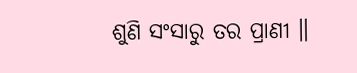ଶୁଣି ସଂସାରୁ ତର ପ୍ରାଣୀ ॥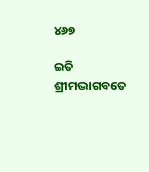୪୬୭

ଇତି ଶ୍ରୀମଦ୍ଭାଗବତେ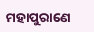ମହାପୁରାଣେ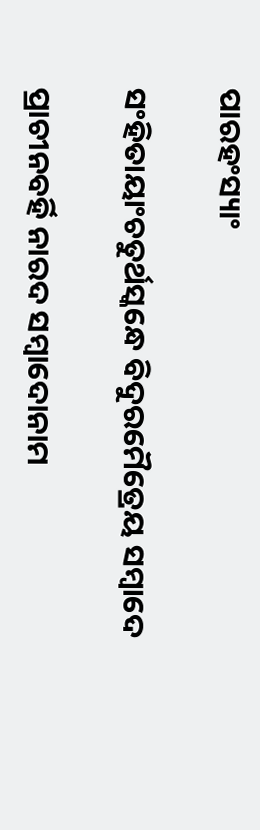ପାରହଂସ୍ୟାଂ

ସଂହିତାୟାଂଚତୁର୍ଥସ୍କନ୍ଧେ ବିଦୁରମୈତ୍ରେୟ ସମ୍ବାଦେ

ପ୍ରାଚୀନବର୍ହି ନାରଦ ସମ୍ବାଦୋନାମ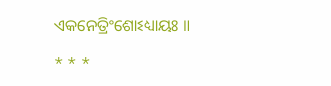ଏକନେତ୍ରିଂଶୋଽଧ୍ୟାୟଃ ॥

* * *